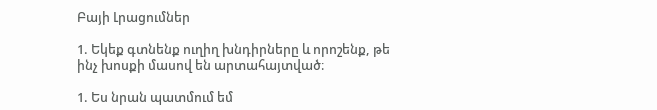Բայի Լրացումներ

1. Եկեք գտնենք ուղիղ խնդիրները և որոշենք, թե ինչ խոսքի մասով են արտահայտված։

1. Ես նրան պատմում եմ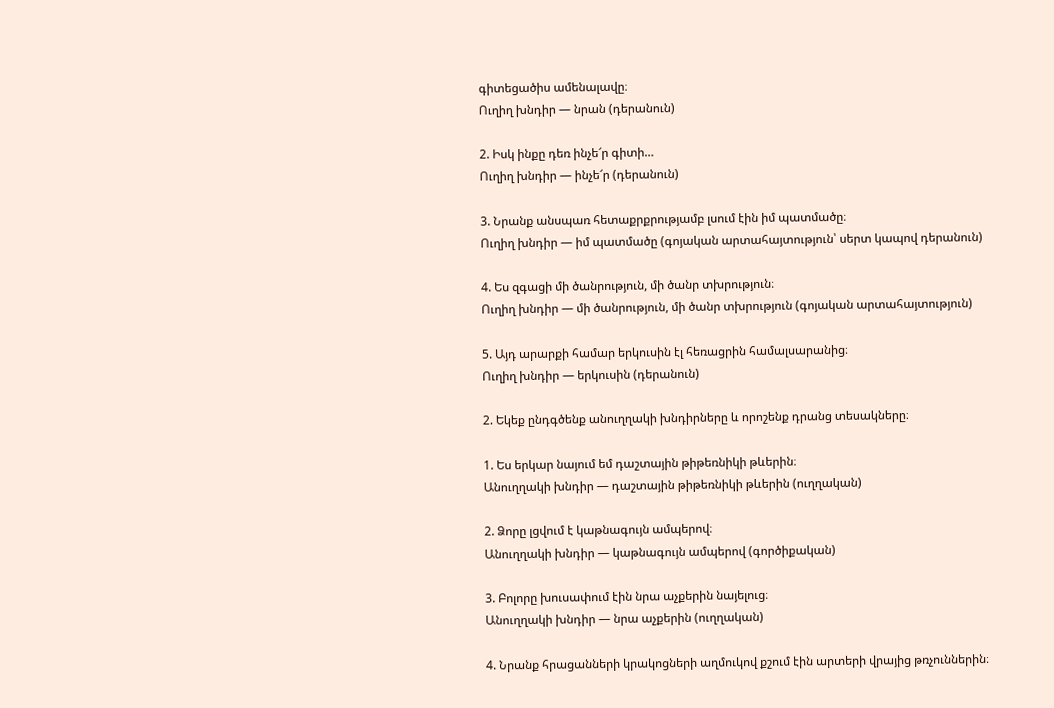գիտեցածիս ամենալավը։
Ուղիղ խնդիր — նրան (դերանուն)

2. Իսկ ինքը դեռ ինչե՜ր գիտի…
Ուղիղ խնդիր — ինչե՜ր (դերանուն)

3. Նրանք անսպառ հետաքրքրությամբ լսում էին իմ պատմածը։
Ուղիղ խնդիր — իմ պատմածը (գոյական արտահայտություն՝ սերտ կապով դերանուն)

4. Ես զգացի մի ծանրություն, մի ծանր տխրություն։
Ուղիղ խնդիր — մի ծանրություն, մի ծանր տխրություն (գոյական արտահայտություն)

5. Այդ արարքի համար երկուսին էլ հեռացրին համալսարանից։
Ուղիղ խնդիր — երկուսին (դերանուն)

2. Եկեք ընդգծենք անուղղակի խնդիրները և որոշենք դրանց տեսակները։

1. Ես երկար նայում եմ դաշտային թիթեռնիկի թևերին։
Անուղղակի խնդիր — դաշտային թիթեռնիկի թևերին (ուղղական)

2. Ձորը լցվում է կաթնագույն ամպերով։
Անուղղակի խնդիր — կաթնագույն ամպերով (գործիքական)

3. Բոլորը խուսափում էին նրա աչքերին նայելուց։
Անուղղակի խնդիր — նրա աչքերին (ուղղական)

4. Նրանք հրացանների կրակոցների աղմուկով քշում էին արտերի վրայից թռչուններին։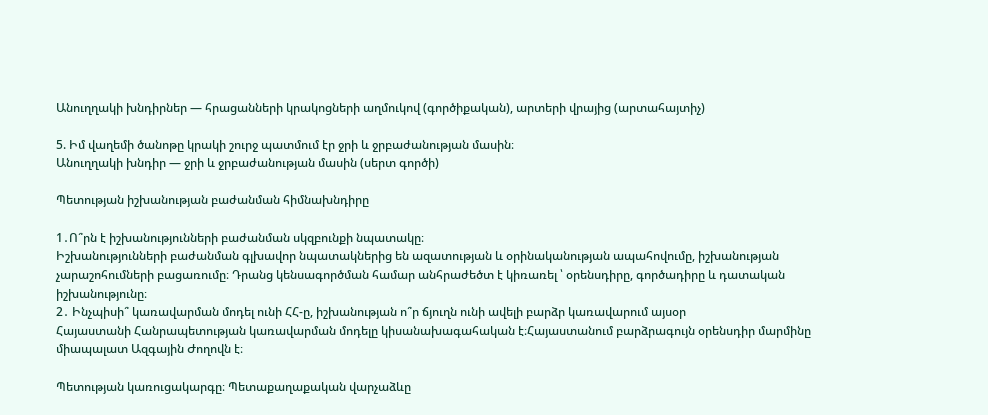Անուղղակի խնդիրներ — հրացանների կրակոցների աղմուկով (գործիքական), արտերի վրայից (արտահայտիչ)

5. Իմ վաղեմի ծանոթը կրակի շուրջ պատմում էր ջրի և ջրբաժանության մասին։
Անուղղակի խնդիր — ջրի և ջրբաժանության մասին (սերտ գործի)

Պետության իշխանության բաժանման հիմնախնդիրը

1․Ո՞րն է իշխանությունների բաժանման սկզբունքի նպատակը։
Իշխանությունների բաժանման գլխավոր նպատակներից են ազատության և օրինականության ապահովումը, իշխանության չարաշոհումների բացառումը։ Դրանց կենսագործման համար անհրաժեծտ է կիռառել ՝ օրենսդիրը, գործադիրը և դատական իշխանությունը։
2․ Ինչպիսի՞ կառավարման մոդել ունի ՀՀ-ը, իշխանության ո՞ր ճյուղն ունի ավելի բարձր կառավարում այսօր
Հայաստանի Հանրապետության կառավարման մոդելը կիսանախագահական է։Հայաստանում բարձրագույն օրենսդիր մարմինը միապալատ Ազգային Ժողովն է։

Պետության կառուցակարգը։ Պետաքաղաքական վարչաձևը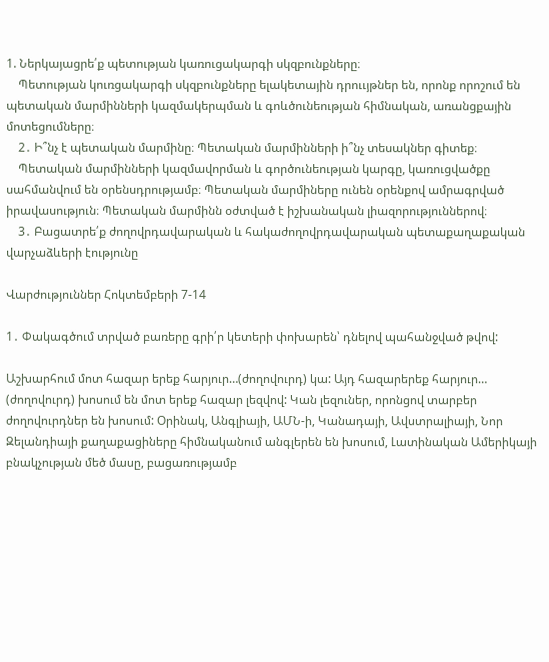1. Ներկայացրե՛ք պետության կառուցակարգի սկզբունքները։
    Պետության կուռցակարգի սկզբունքները ելակետային դրոււյթներ են, որոնք որոշում են պետական մարմինների կազմակերպման և գոևծունեության հիմնական, առանցքային մոտեցումները։
    2․ Ի՞նչ է պետական մարմինը։ Պետական մարմինների ի՞նչ տեսակներ գիտեք։
    Պետական մարմինների կազմավորման և գործունեության կարգը, կառուցվածքը սահմանվում են օրենսդրությամբ։ Պետական մարմիները ունեն օրենքով ամրագրված իրավասություն։ Պետական մարմինն օժտված է իշխանական լիազորություններով։
    3․ Բացատրե՛ք ժողովրդավարական և հակաժողովրդավարական պետաքաղաքական վարչաձևերի էությունը

Վարժություններ Հոկտեմբերի 7-14

1․ Փակագծում տրված բառերը գրի՛ր կետերի փոխարեն՝ դնելով պահանջված թվով:

Աշխարհում մոտ հազար երեք հարյուր…(ժողովուրդ) կա: Այդ հազարերեք հարյուր… (ժողովուրդ) խոսում են մոտ երեք հազար լեզվով: Կան լեզուներ, որոնցով տարբեր ժողովուրդներ են խոսում: Օրինակ, Անգլիայի, ԱՄՆ-ի, Կանադայի, Ավստրալիայի, Նոր Զելանդիայի քաղաքացիները հիմնականում անգլերեն են խոսում, Լատինական Ամերիկայի բնակչության մեծ մասը, բացառությամբ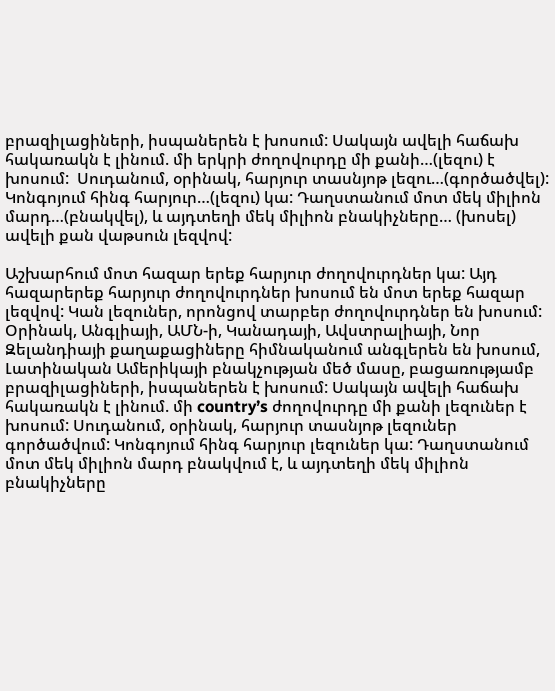բրազիլացիների, իսպաներեն է խոսում: Սակայն ավելի հաճախ հակառակն է լինում. մի երկրի ժողովուրդը մի քանի…(լեզու) է խոսում:  Սուդանում, օրինակ, հարյուր տասնյոթ լեզու…(գործածվել):  Կոնգոյում հինգ հարյուր…(լեզու) կա: Դաղստանում մոտ մեկ միլիոն մարդ…(բնակվել), և այդտեղի մեկ միլիոն բնակիչները… (խոսել) ավելի քան վաթսուն լեզվով:

Աշխարհում մոտ հազար երեք հարյուր ժողովուրդներ կա: Այդ հազարերեք հարյուր ժողովուրդներ խոսում են մոտ երեք հազար լեզվով: Կան լեզուներ, որոնցով տարբեր ժողովուրդներ են խոսում: Օրինակ, Անգլիայի, ԱՄՆ-ի, Կանադայի, Ավստրալիայի, Նոր Զելանդիայի քաղաքացիները հիմնականում անգլերեն են խոսում, Լատինական Ամերիկայի բնակչության մեծ մասը, բացառությամբ բրազիլացիների, իսպաներեն է խոսում: Սակայն ավելի հաճախ հակառակն է լինում. մի country’s ժողովուրդը մի քանի լեզուներ է խոսում: Սուդանում, օրինակ, հարյուր տասնյոթ լեզուներ գործածվում: Կոնգոյում հինգ հարյուր լեզուներ կա: Դաղստանում մոտ մեկ միլիոն մարդ բնակվում է, և այդտեղի մեկ միլիոն բնակիչները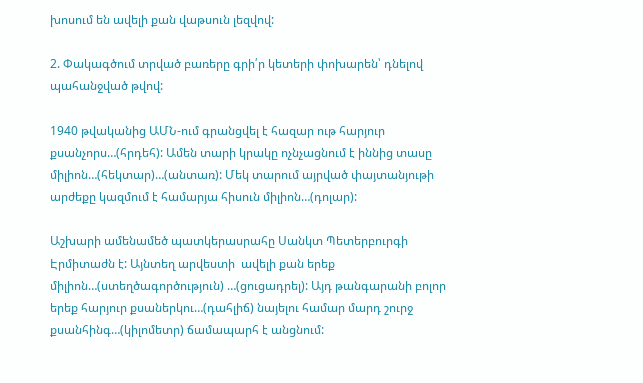խոսում են ավելի քան վաթսուն լեզվով:

2. Փակագծում տրված բառերը գրի՛ր կետերի փոխարեն՝ դնելով պահանջված թվով:

1940 թվականից ԱՄՆ-ում գրանցվել է հազար ութ հարյուր քսանչորս…(հրդեհ): Ամեն տարի կրակը ոչնչացնում է իննից տասը միլիոն…(հեկտար)…(անտառ): Մեկ տարում այրված փայտանյութի արժեքը կազմում է համարյա հիսուն միլիոն…(դոլար):

Աշխարի ամենամեծ պատկերասրահը Սանկտ Պետերբուրգի Էրմիտաժն է: Այնտեղ արվեստի  ավելի քան երեք միլիոն…(ստեղծագործություն) …(ցուցադրել): Այդ թանգարանի բոլոր երեք հարյուր քսաներկու…(դահլիճ) նայելու համար մարդ շուրջ քսանհինգ…(կիլոմետր) ճամապարհ է անցնում: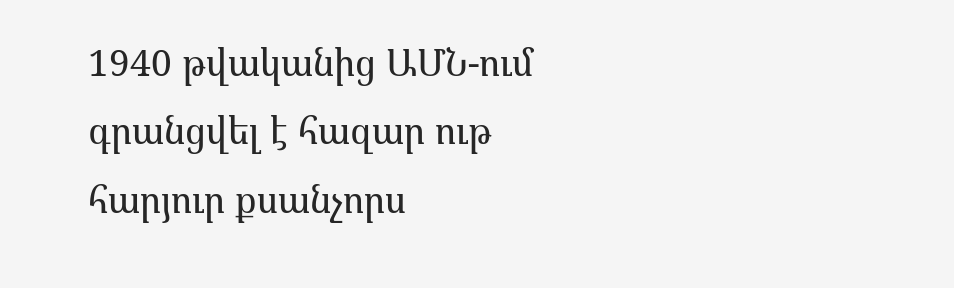1940 թվականից ԱՄՆ-ում գրանցվել է հազար ութ հարյուր քսանչորս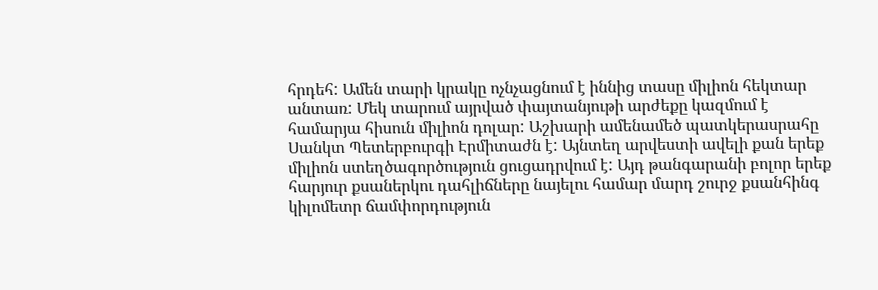հրդեհ: Ամեն տարի կրակը ոչնչացնում է իննից տասը միլիոն հեկտար անտառ: Մեկ տարում այրված փայտանյութի արժեքը կազմում է համարյա հիսուն միլիոն դոլար: Աշխարի ամենամեծ պատկերասրահը Սանկտ Պետերբուրգի Էրմիտաժն է: Այնտեղ արվեստի ավելի քան երեք միլիոն ստեղծագործություն ցուցադրվում է: Այդ թանգարանի բոլոր երեք հարյուր քսաներկու դահլիճները նայելու համար մարդ շուրջ քսանհինգ կիլոմետր ճամփորդություն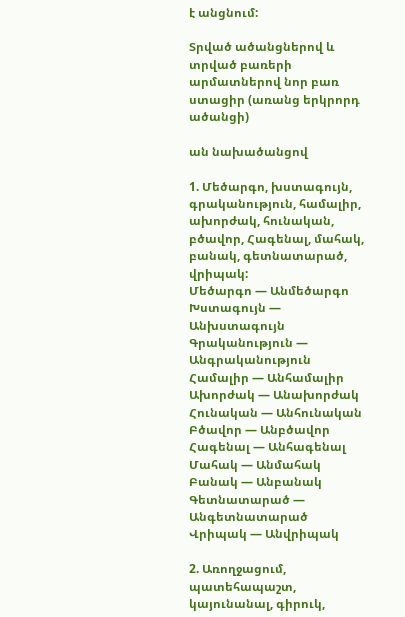է անցնում:

Տրված ածանցներով և տրված բառերի արմատներով նոր բառ ստացիր (առանց երկրորդ ածանցի)

ան նախածանցով

1. Մեծարգո, խստագույն, գրականություն, համալիր, ախորժակ, հունական, բծավոր, Հագենալ, մահակ, բանակ, գետնատարած, վրիպակ:
Մեծարգո — Անմեծարգո
Խստագույն — Անխստագույն
Գրականություն — Անգրականություն
Համալիր — Անհամալիր
Ախորժակ — Անախորժակ
Հունական — Անհունական
Բծավոր — Անբծավոր
Հագենալ — Անհագենալ
Մահակ — Անմահակ
Բանակ — Անբանակ
Գետնատարած — Անգետնատարած
Վրիպակ — Անվրիպակ

2. Առողջացում, պատեհապաշտ, կայունանալ, գիրուկ,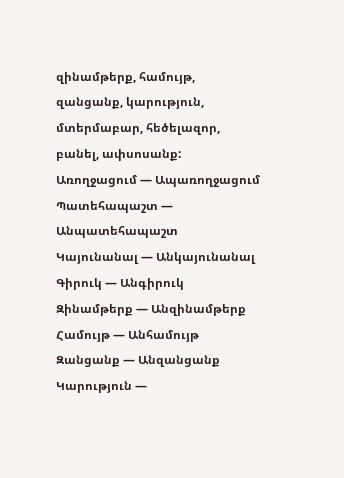զինամթերք, համույթ, զանցանք, կարություն, մտերմաբար, հեծելազոր, բանել, ափսոսանք:
Առողջացում — Ապառողջացում
Պատեհապաշտ — Անպատեհապաշտ
Կայունանալ — Անկայունանալ
Գիրուկ — Անգիրուկ
Զինամթերք — Անզինամթերք
Համույթ — Անհամույթ
Զանցանք — Անզանցանք
Կարություն —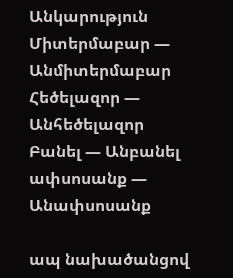Անկարություն
Միտերմաբար — Անմիտերմաբար
Հեծելազոր — Անհեծելազոր
Բանել — Անբանել
ափսոսանք — Անափսոսանք

ապ նախածանցով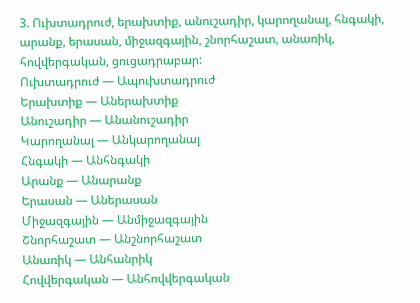3. Ուխտադրուժ, երախտիք, անուշադիր, կարողանալ, հնգակի, արանք, երասան, միջազգային, շնորհաշատ, անառիկ, հովվերգական, ցուցադրաբար:
Ուխտադրուժ — Ապուխտադրուժ
Երախտիք — Աներախտիք
Անուշադիր — Անանուշադիր
Կարողանալ — Անկարողանալ
Հնգակի — Անհնգակի
Արանք — Անարանք
Երասան — Աներասան
Միջազգային — Անմիջազգային
Շնորհաշատ — Անշնորհաշատ
Անառիկ — Անհանրիկ
Հովվերգական — Անհովվերգական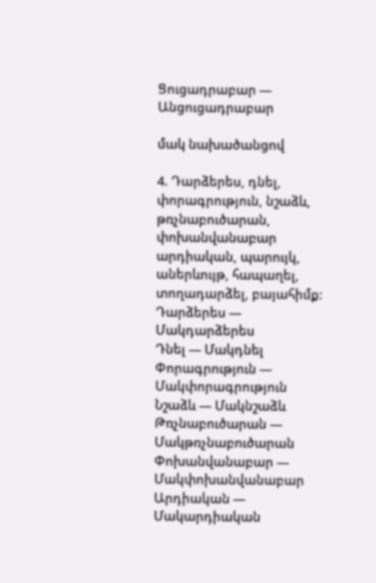Ցուցադրաբար — Անցուցադրաբար

մակ նախածանցով

4. Դարձերես, դնել, փորագրություն, նշաձև, թռչնաբուծարան, փոխանվանաբար արդիական, պարույկ, աներևույթ, հապաղել, տողադարձել, բայահիմք:
Դարձերես — Մակդարձերես
Դնել — Մակդնել
Փորագրություն — Մակփորագրություն
Նշաձև — Մակնշաձև
Թռչնաբուծարան — Մակթռչնաբուծարան
Փոխանվանաբար — Մակփոխանվանաբար
Արդիական — Մակարդիական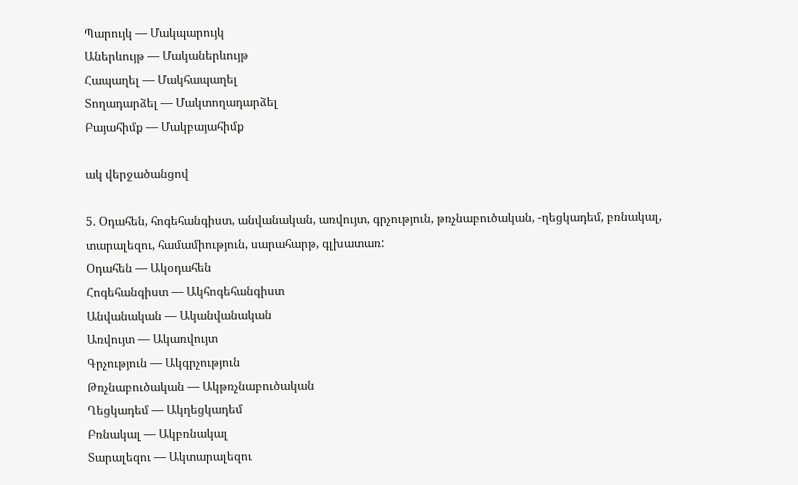Պարույկ — Մակպարույկ
Աներևույթ — Մականերևույթ
Հապաղել — Մակհապաղել
Տողադարձել — Մակտողադարձել
Բայահիմք — Մակբայահիմք

ակ վերջածանցով

5. Օդահեն, հոգեհանգիստ, անվանական, առվույտ, գրչություն, թռչնաբուծական, -ղեցկադեմ, բռնակալ, տարալեզու, համամիություն, սարահարթ, գլխատառ:
Օդահեն — Ակօդահեն
Հոգեհանգիստ — Ակհոգեհանգիստ
Անվանական — Ականվանական
Առվույտ — Ակառվույտ
Գրչություն — Ակգրչություն
Թռչնաբուծական — Ակթռչնաբուծական
Ղեցկադեմ — Ակղեցկադեմ
Բռնակալ — Ակբռնակալ
Տարալեզու — Ակտարալեզու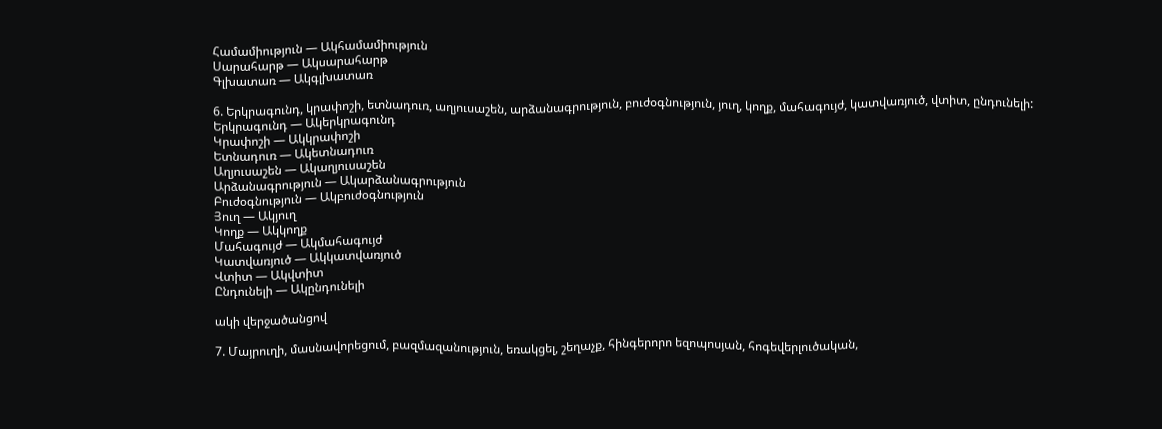Համամիություն — Ակհամամիություն
Սարահարթ — Ակսարահարթ
Գլխատառ — Ակգլխատառ

6. Երկրագունդ, կրափոշի, ետնադուռ, աղյուսաշեն, արձանագրություն, բուժօգնություն, յուղ, կողք, մահագույժ, կատվառյուծ, վտիտ, ընդունելի:
Երկրագունդ — Ակերկրագունդ
Կրափոշի — Ակկրափոշի
Ետնադուռ — Ակետնադուռ
Աղյուսաշեն — Ակաղյուսաշեն
Արձանագրություն — Ակարձանագրություն
Բուժօգնություն — Ակբուժօգնություն
Յուղ — Ակյուղ
Կողք — Ակկողք
Մահագույժ — Ակմահագույժ
Կատվառյուծ — Ակկատվառյուծ
Վտիտ — Ակվտիտ
Ընդունելի — Ակընդունելի

ակի վերջածանցով

7. Մայրուղի, մասնավորեցում, բազմազանություն, եռակցել, շեղաչք, հինգերորո եզոպոսյան, հոգեվերլուծական,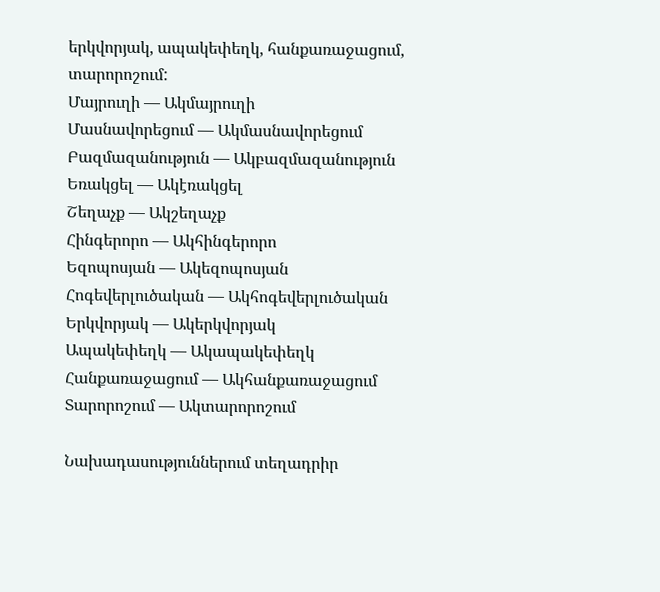երկվորյակ, ապակեփեղկ, հանքառաջացում, տարորոշում:
Մայրուղի — Ակմայրուղի
Մասնավորեցում — Ակմասնավորեցում
Բազմազանություն — Ակբազմազանություն
Եռակցել — Ակէռակցել
Շեղաչք — Ակշեղաչք
Հինգերորո — Ակհինգերորո
Եզոպոսյան — Ակեզոպոսյան
Հոգեվերլուծական — Ակհոգեվերլուծական
Երկվորյակ — Ակերկվորյակ
Ապակեփեղկ — Ակապակեփեղկ
Հանքառաջացում — Ակհանքառաջացում
Տարորոշում — Ակտարորոշում

Նախադասություններում տեղադրիր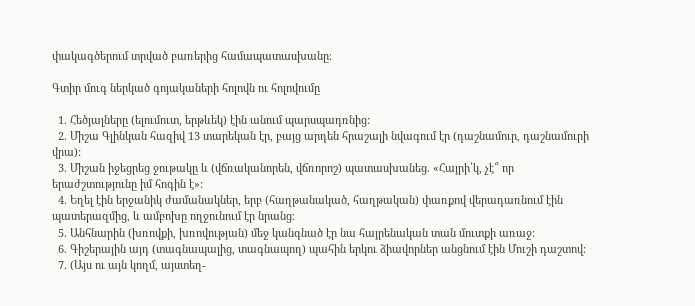փակագծերում տրված բառերից համապատասխանը։

Գտիր մուգ ներկած գոյակաների հոլովն ու հոլովումը

  1. Հեծյալները (ելումուտ, երթևեկ) էին անում պարսպադռնից:
  2. Միշա Գլինկան հազիվ 13 տարեկան էր, բայց արդեն հրաշալի նվագում էր (դաշնամուր, դաշնամուրի վրա):
  3. Միշան իջեցրեց ջութակը և (վճռականորեն, վճռորոշ) պատասխանեց. «Հայրի՛կ, չէ՞ որ երաժշտությունը իմ հոգին է»:
  4. Եղել էին երջանիկ ժամանակներ, երբ (հաղթանակած, հաղթական) փառքով վերադառնում էին պատերազմից, և ամբոխը ողջունում էր նրանց։
  5. Անհնարին (խռովքի, խռովության) մեջ կանգնած էր նա հայրենական տան մուտքի առաջ:
  6. Գիշերային այդ (տագնապալից, տագնապող) պահին երկու ձիավորներ անցնում էին Մուշի դաշտով:
  7. (Այս ու այն կողմ, այստեղ-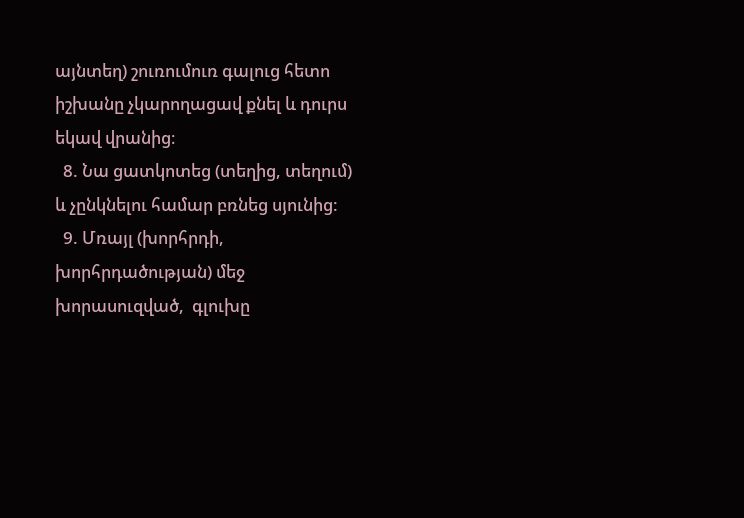այնտեղ) շուռումուռ գալուց հետո իշխանը չկարողացավ քնել և դուրս եկավ վրանից։
  8. Նա ցատկոտեց (տեղից, տեղում) և չընկնելու համար բռնեց սյունից:
  9. Մռայլ (խորհրդի, խորհրդածության) մեջ խորասուզված,  գլուխը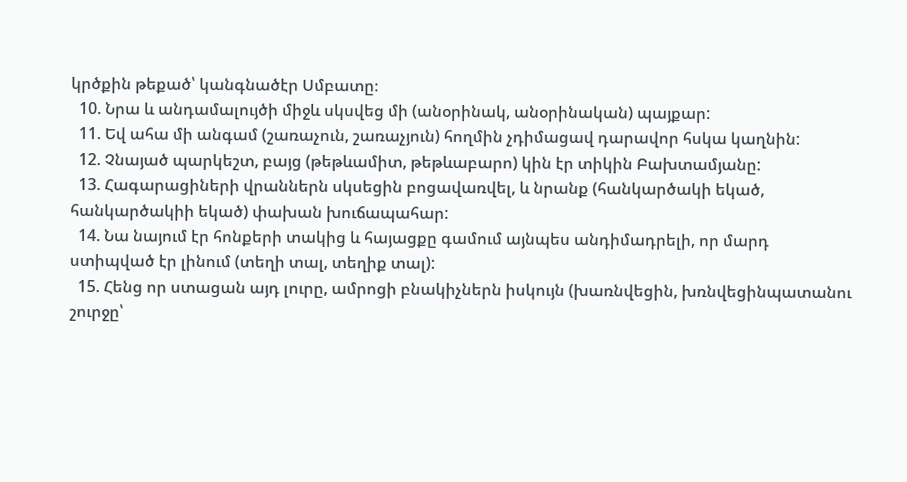կրծքին թեքած՝ կանգնածէր Սմբատը։
  10. Նրա և անդամալույծի միջև սկսվեց մի (անօրինակ, անօրինական) պայքար:
  11. Եվ ահա մի անգամ (շառաչուն, շառաչյուն) հողմին չդիմացավ դարավոր հսկա կաղնին:
  12. Չնայած պարկեշտ, բայց (թեթևամիտ, թեթևաբարո) կին էր տիկին Բախտամյանը:
  13. Հագարացիների վրաններն սկսեցին բոցավառվել, և նրանք (հանկարծակի եկած, հանկարծակիի եկած) փախան խուճապահար:
  14. Նա նայում էր հոնքերի տակից և հայացքը գամում այնպես անդիմադրելի, որ մարդ ստիպված էր լինում (տեղի տալ, տեղիք տալ):
  15. Հենց որ ստացան այդ լուրը, ամրոցի բնակիչներն իսկույն (խառնվեցին, խռնվեցինպատանու շուրջը՝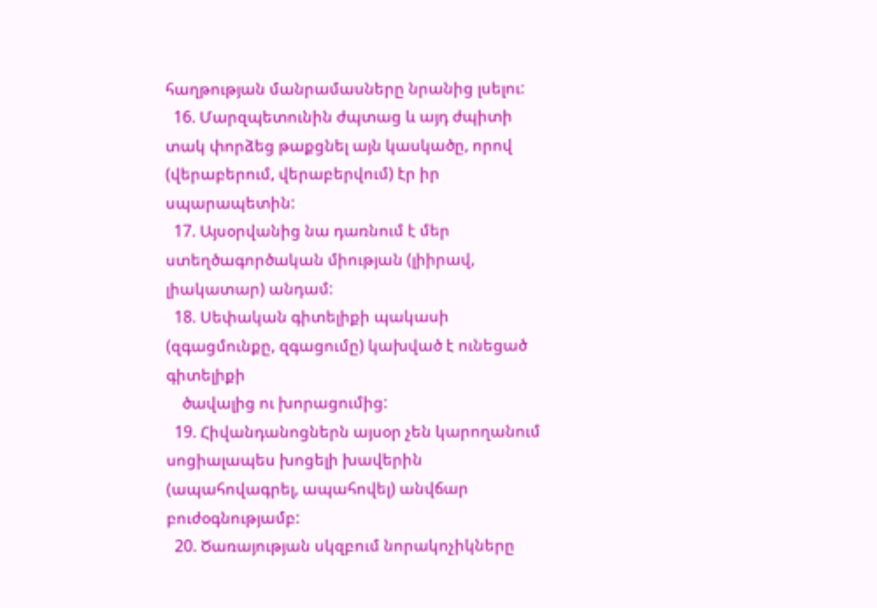հաղթության մանրամասները նրանից լսելու:
  16. Մարզպետունին ժպտաց և այդ ժպիտի տակ փորձեց թաքցնել այն կասկածը, որով (վերաբերում, վերաբերվում) էր իր սպարապետին:
  17. Այսօրվանից նա դառնում է մեր ստեղծագործական միության (լիիրավ, լիակատար) անդամ:
  18. Սեփական գիտելիքի պակասի (զգացմունքը, զգացումը) կախված է ունեցած գիտելիքի
    ծավալից ու խորացումից:
  19. Հիվանդանոցներն այսօր չեն կարողանում սոցիալապես խոցելի խավերին (ապահովագրել, ապահովել) անվճար բուժօգնությամբ:
  20. Ծառայության սկզբում նորակոչիկները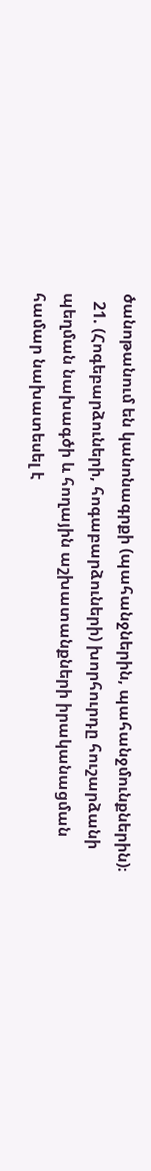ծանոթանում են կանոնագրքի (պահանջներին, պահանջմունքներին)։
  21. (Հոգեբարձուների, հոգաբարձուների) խորհուրդը հուշարձանի պեղման նախագծի և հողային աշխատանքների իրականացման համար նախատեսել է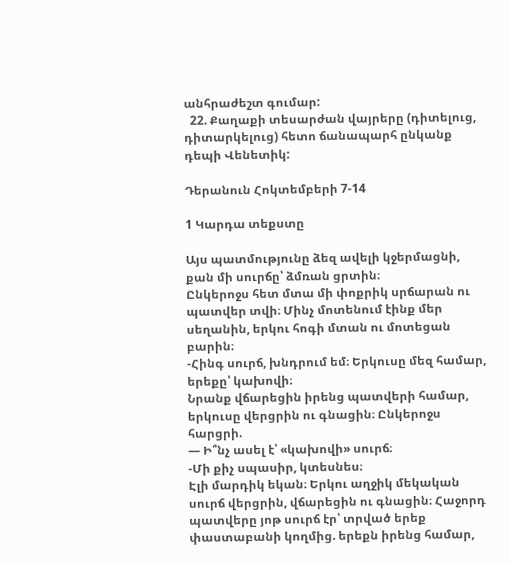անհրաժեշտ գումար:
  22. Քաղաքի տեսարժան վայրերը (դիտելուց, դիտարկելուց) հետո ճանապարհ ընկանք դեպի Վենետիկ:

Դերանուն Հոկտեմբերի 7-14

1 Կարդա տեքստը

Այս պատմությունը ձեզ ավելի կջերմացնի, քան մի սուրճը՝ ձմռան ցրտին։
Ընկերոջս հետ մտա մի փոքրիկ սրճարան ու պատվեր տվի։ Մինչ մոտենում էինք մեր սեղանին, երկու հոգի մտան ու մոտեցան բարին։
-Հինգ սուրճ, խնդրում եմ։ Երկուսը մեզ համար, երեքը՝ կախովի։
Նրանք վճարեցին իրենց պատվերի համար, երկուսը վերցրին ու գնացին։ Ընկերոջս հարցրի.
— Ի՞նչ ասել է՝ «կախովի» սուրճ։
-Մի քիչ սպասիր, կտեսնես։
Էլի մարդիկ եկան։ Երկու աղջիկ մեկական սուրճ վերցրին, վճարեցին ու գնացին։ Հաջորդ պատվերը յոթ սուրճ էր՝ տրված երեք փաստաբանի կողմից. երեքն իրենց համար,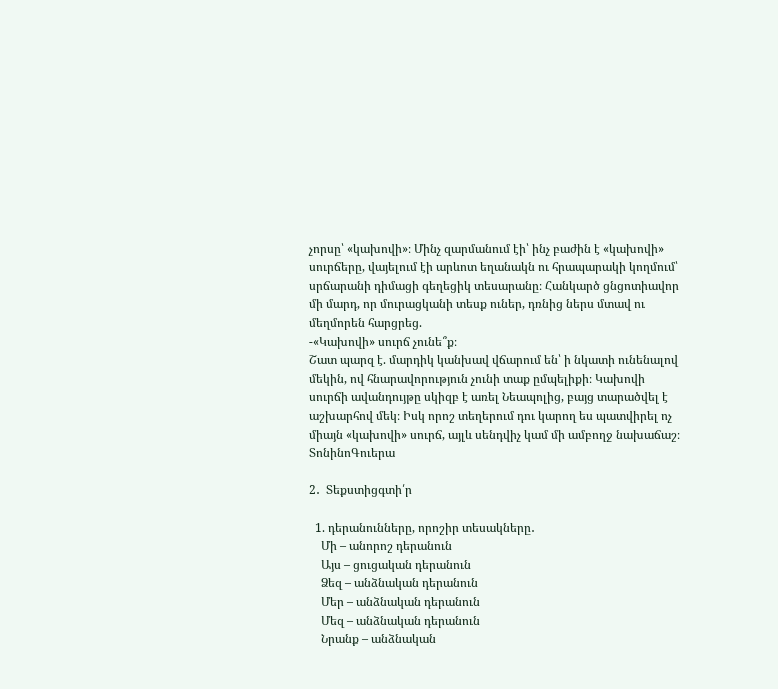չորսը՝ «կախովի»։ Մինչ զարմանում էի՝ ինչ բաժին է «կախովի» սուրճերը, վայելում էի արևոտ եղանակն ու հրապարակի կողմում՝ սրճարանի դիմացի գեղեցիկ տեսարանը։ Հանկարծ ցնցոտիավոր մի մարդ, որ մուրացկանի տեսք ուներ, դռնից ներս մտավ ու մեղմորեն հարցրեց.
-«Կախովի» սուրճ չունե՞ք։
Շատ պարզ է. մարդիկ կանխավ վճարում են՝ ի նկատի ունենալով մեկին, ով հնարավորություն չունի տաք ըմպելիքի։ Կախովի սուրճի ավանդույթը սկիզբ է առել Նեապոլից, բայց տարածվել է աշխարհով մեկ։ Իսկ որոշ տեղերում դու կարող ես պատվիրել ոչ միայն «կախովի» սուրճ, այլև սենդվիչ կամ մի ամբողջ նախաճաշ։ ՏոնինոԳուերա

2․  Տեքստիցգտի՛ր

  1. դերանունները, որոշիր տեսակները․
    Մի – անորոշ դերանուն
    Այս – ցուցական դերանուն
    Ձեզ – անձնական դերանուն
    Մեր – անձնական դերանուն
    Մեզ – անձնական դերանուն
    Նրանք – անձնական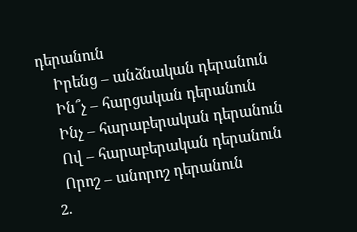դերանուն
    Իրենց – անձնական դերանուն
    Ին՞չ – հարցական դերանուն
    Ինչ – հարաբերական դերանուն
    Ով – հարաբերական դերանուն
    Որոշ – անորոշ դերանուն
  2.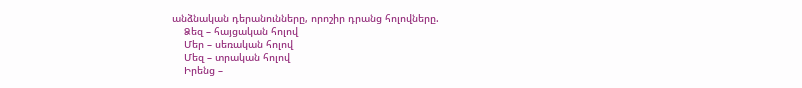անձնական դերանունները, որոշիր դրանց հոլովները.
    Ձեզ – հայցական հոլով
    Մեր – սեռական հոլով
    Մեզ – տրական հոլով
    Իրենց –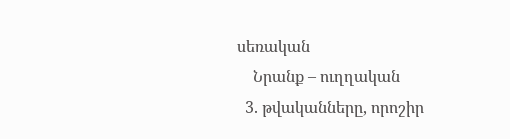սեռական
    Նրանք – ուղղական
  3. թվականները, որոշիր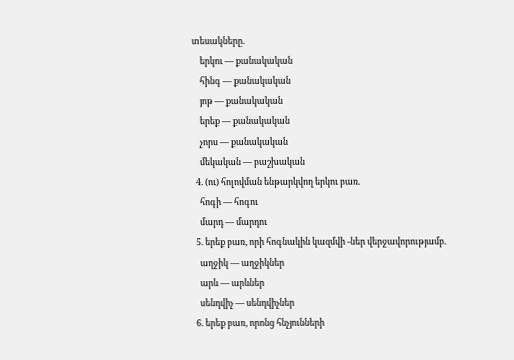տեսակները․
    երկու — քանակական
    հինգ — քանակական
    յոթ — քանակական
    երեք — քանակական
    չորս — քանակական
    մեկական — բաշխական
  4. (ու) հոլովման ենթարկվող երկու բառ.
    հոգի — հոգու
    մարդ — մարդու
  5. երեք բառ, որի հոգնակին կազմվի -ներ վերջավորությամբ.
    աղջիկ — աղջիկներ
    արև — արևներ
    սենդվիչ — սենդվիչներ
  6. երեք բառ, որոնց հնչյունների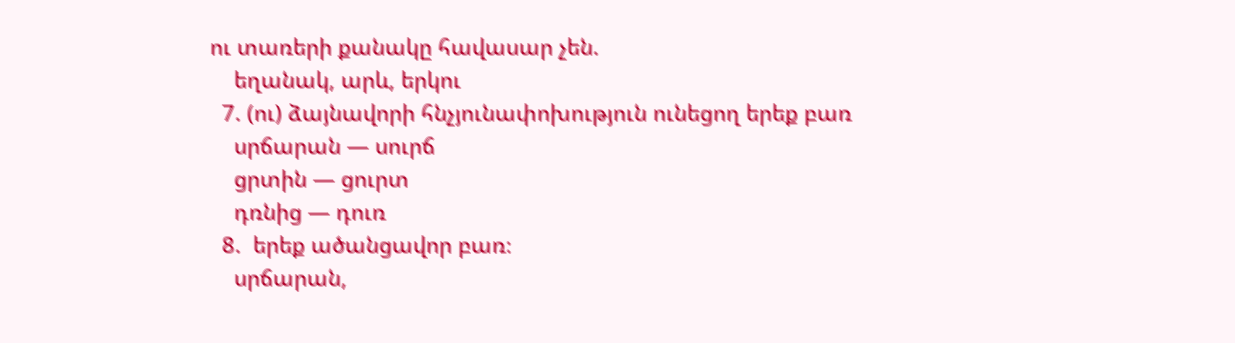ու տառերի քանակը հավասար չեն.
    եղանակ, արև, երկու
  7. (ու) ձայնավորի հնչյունափոխություն ունեցող երեք բառ
    սրճարան — սուրճ
    ցրտին — ցուրտ
    դռնից — դուռ
  8.  երեք ածանցավոր բառ։
    սրճարան,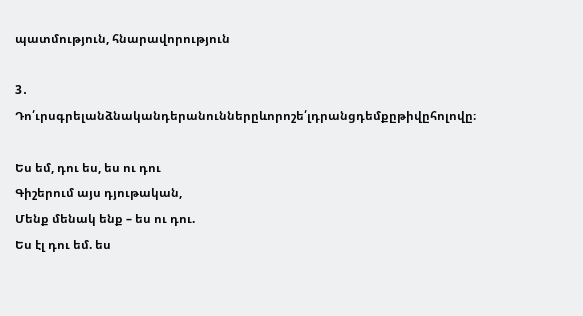պատմություն, հնարավորություն

3․ Դո՛ւրսգրելանձնականդերանուններըևորոշե՛լդրանցդեմքըթիվըհոլովը։

Ես եմ, դու ես, ես ու դու
Գիշերում այս դյութական,
Մենք մենակ ենք – ես ու դու.
Ես էլ դու եմ. ես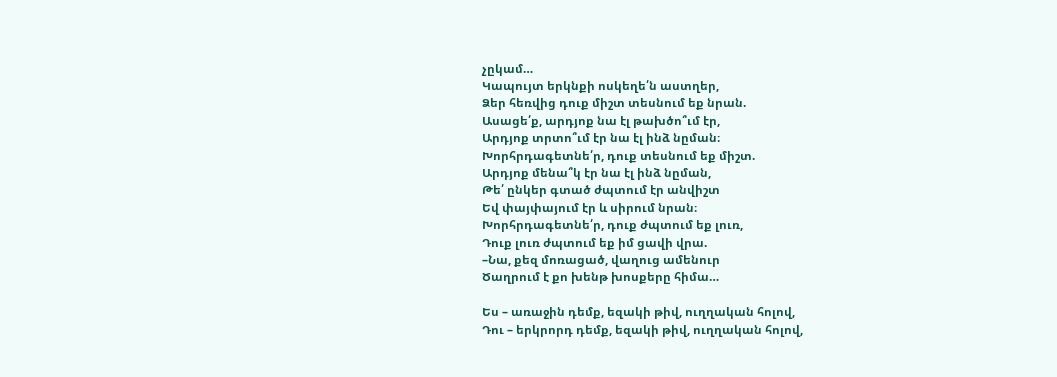չըկամ…
Կապույտ երկնքի ոսկեղե՛ն աստղեր,
Ձեր հեռվից դուք միշտ տեսնում եք նրան.
Ասացե՛ք, արդյոք նա էլ թախծո՞ւմ էր,
Արդյոք տրտո՞ւմ էր նա էլ ինձ նըման։
Խորհրդագետնե՛ր, դուք տեսնում եք միշտ.
Արդյոք մենա՞կ էր նա էլ ինձ նըման,
Թե՛ ընկեր գտած ժպտում էր անվիշտ
Եվ փայփայում էր և սիրում նրան։
Խորհրդագետնե՛ր, դուք ժպտում եք լուռ,
Դուք լուռ ժպտում եք իմ ցավի վրա.
–Նա, քեզ մոռացած, վաղուց ամենուր
Ծաղրում է քո խենթ խոսքերը հիմա…

Ես – առաջին դեմք, եզակի թիվ, ուղղական հոլով,
Դու – երկրորդ դեմք, եզակի թիվ, ուղղական հոլով,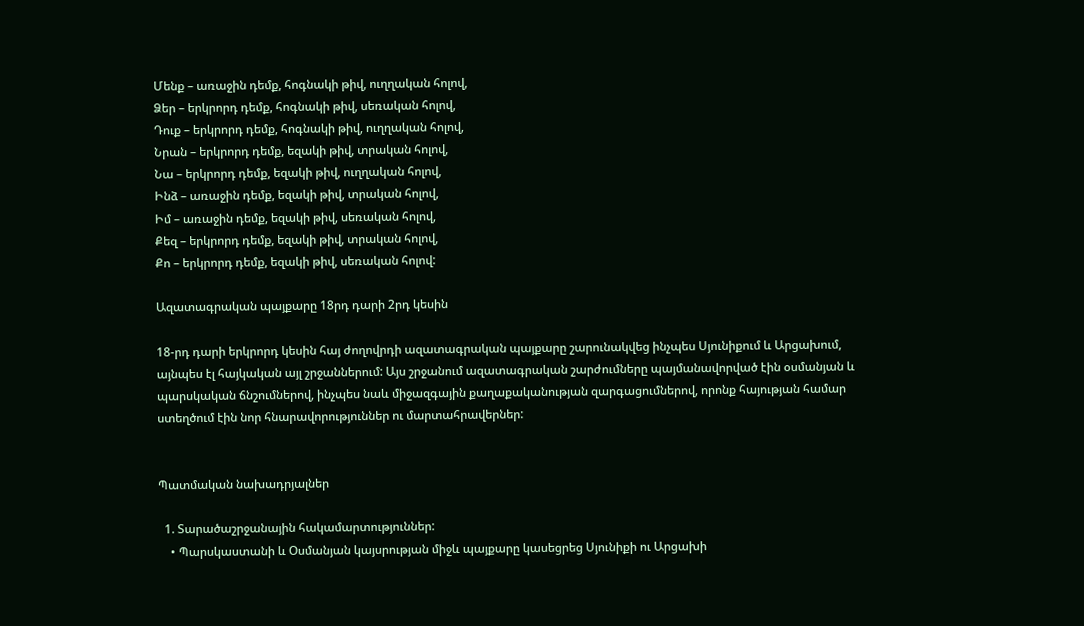Մենք – առաջին դեմք, հոգնակի թիվ, ուղղական հոլով,
Ձեր – երկրորդ դեմք, հոգնակի թիվ, սեռական հոլով,
Դուք – երկրորդ դեմք, հոգնակի թիվ, ուղղական հոլով,
Նրան – երկրորդ դեմք, եզակի թիվ, տրական հոլով,
Նա – երկրորդ դեմք, եզակի թիվ, ուղղական հոլով,
Ինձ – առաջին դեմք, եզակի թիվ, տրական հոլով,
Իմ – առաջին դեմք, եզակի թիվ, սեռական հոլով,
Քեզ – երկրորդ դեմք, եզակի թիվ, տրական հոլով,
Քո – երկրորդ դեմք, եզակի թիվ, սեռական հոլով:

Ազատագրական պայքարը 18րդ դարի 2րդ կեսին

18-րդ դարի երկրորդ կեսին հայ ժողովրդի ազատագրական պայքարը շարունակվեց ինչպես Սյունիքում և Արցախում, այնպես էլ հայկական այլ շրջաններում: Այս շրջանում ազատագրական շարժումները պայմանավորված էին օսմանյան և պարսկական ճնշումներով, ինչպես նաև միջազգային քաղաքականության զարգացումներով, որոնք հայության համար ստեղծում էին նոր հնարավորություններ ու մարտահրավերներ:


Պատմական նախադրյալներ

  1. Տարածաշրջանային հակամարտություններ:
    • Պարսկաստանի և Օսմանյան կայսրության միջև պայքարը կասեցրեց Սյունիքի ու Արցախի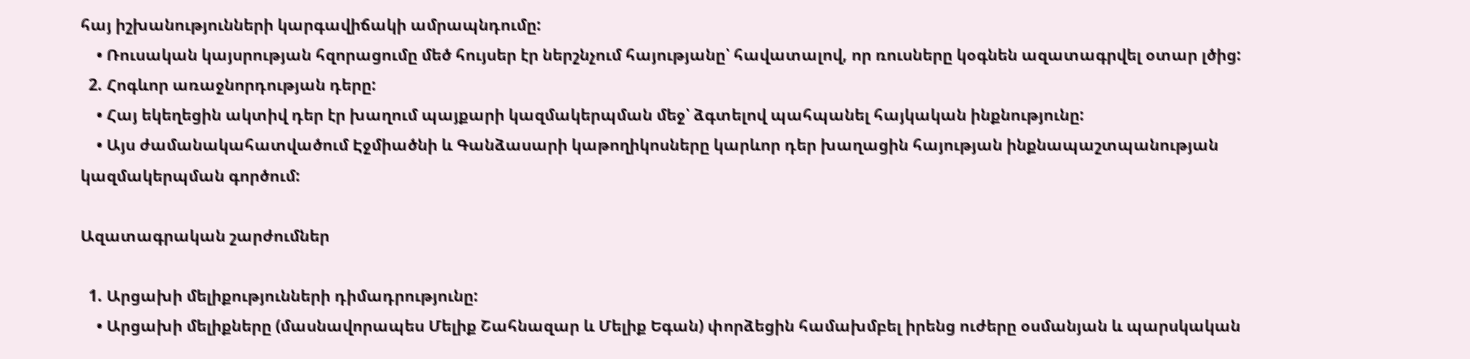հայ իշխանությունների կարգավիճակի ամրապնդումը:
    • Ռուսական կայսրության հզորացումը մեծ հույսեր էր ներշնչում հայությանը՝ հավատալով, որ ռուսները կօգնեն ազատագրվել օտար լծից:
  2. Հոգևոր առաջնորդության դերը:
    • Հայ եկեղեցին ակտիվ դեր էր խաղում պայքարի կազմակերպման մեջ՝ ձգտելով պահպանել հայկական ինքնությունը:
    • Այս ժամանակահատվածում Էջմիածնի և Գանձասարի կաթողիկոսները կարևոր դեր խաղացին հայության ինքնապաշտպանության կազմակերպման գործում:

Ազատագրական շարժումներ

  1. Արցախի մելիքությունների դիմադրությունը:
    • Արցախի մելիքները (մասնավորապես Մելիք Շահնազար և Մելիք Եգան) փորձեցին համախմբել իրենց ուժերը օսմանյան և պարսկական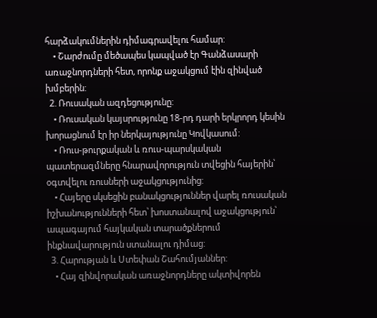հարձակումներին դիմագրավելու համար:
    • Շարժումը մեծապես կապված էր Գանձասարի առաջնորդների հետ, որոնք աջակցում էին զինված խմբերին:
  2. Ռուսական ազդեցությունը:
    • Ռուսական կայսրությունը 18-րդ դարի երկրորդ կեսին խորացնում էր իր ներկայությունը Կովկասում:
    • Ռուս-թուրքական և ռուս-պարսկական պատերազմները հնարավորություն տվեցին հայերին՝ օգտվելու ռուսների աջակցությունից:
    • Հայերը սկսեցին բանակցություններ վարել ռուսական իշխանությունների հետ՝ խոստանալով աջակցություն՝ ապագայում հայկական տարածքներում ինքնավարություն ստանալու դիմաց:
  3. Հարության և Ստեփան Շահումյաններ:
    • Հայ զինվորական առաջնորդները ակտիվորեն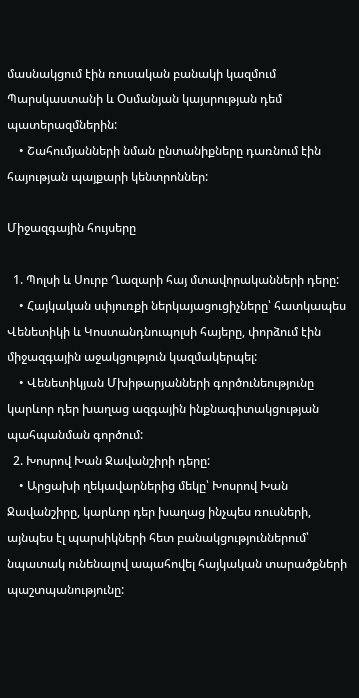մասնակցում էին ռուսական բանակի կազմում Պարսկաստանի և Օսմանյան կայսրության դեմ պատերազմներին:
    • Շահումյանների նման ընտանիքները դառնում էին հայության պայքարի կենտրոններ:

Միջազգային հույսերը

  1. Պոլսի և Սուրբ Ղազարի հայ մտավորականների դերը:
    • Հայկական սփյուռքի ներկայացուցիչները՝ հատկապես Վենետիկի և Կոստանդնուպոլսի հայերը, փորձում էին միջազգային աջակցություն կազմակերպել:
    • Վենետիկյան Մխիթարյանների գործունեությունը կարևոր դեր խաղաց ազգային ինքնագիտակցության պահպանման գործում:
  2. Խոսրով Խան Ջավանշիրի դերը:
    • Արցախի ղեկավարներից մեկը՝ Խոսրով Խան Ջավանշիրը, կարևոր դեր խաղաց ինչպես ռուսների, այնպես էլ պարսիկների հետ բանակցություններում՝ նպատակ ունենալով ապահովել հայկական տարածքների պաշտպանությունը: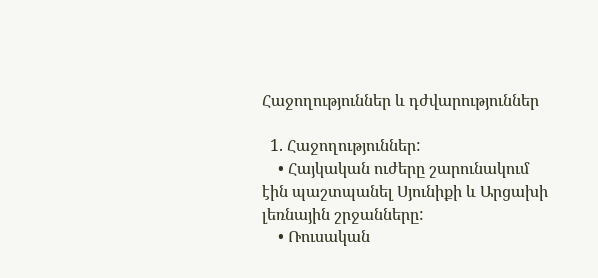Հաջողություններ և դժվարություններ

  1. Հաջողություններ:
    • Հայկական ուժերը շարունակում էին պաշտպանել Սյունիքի և Արցախի լեռնային շրջանները:
    • Ռուսական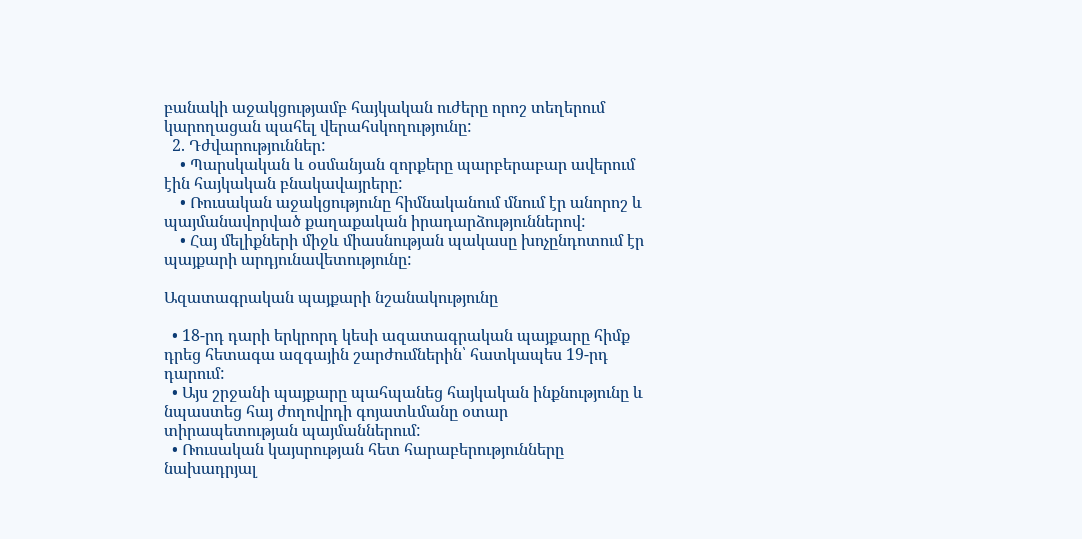բանակի աջակցությամբ հայկական ուժերը որոշ տեղերում կարողացան պահել վերահսկողությունը:
  2. Դժվարություններ:
    • Պարսկական և օսմանյան զորքերը պարբերաբար ավերում էին հայկական բնակավայրերը:
    • Ռուսական աջակցությունը հիմնականում մնում էր անորոշ և պայմանավորված քաղաքական իրադարձություններով:
    • Հայ մելիքների միջև միասնության պակասը խոչընդոտում էր պայքարի արդյունավետությունը:

Ազատագրական պայքարի նշանակությունը

  • 18-րդ դարի երկրորդ կեսի ազատագրական պայքարը հիմք դրեց հետագա ազգային շարժումներին՝ հատկապես 19-րդ դարում:
  • Այս շրջանի պայքարը պահպանեց հայկական ինքնությունը և նպաստեց հայ ժողովրդի գոյատևմանը օտար տիրապետության պայմաններում:
  • Ռուսական կայսրության հետ հարաբերությունները նախադրյալ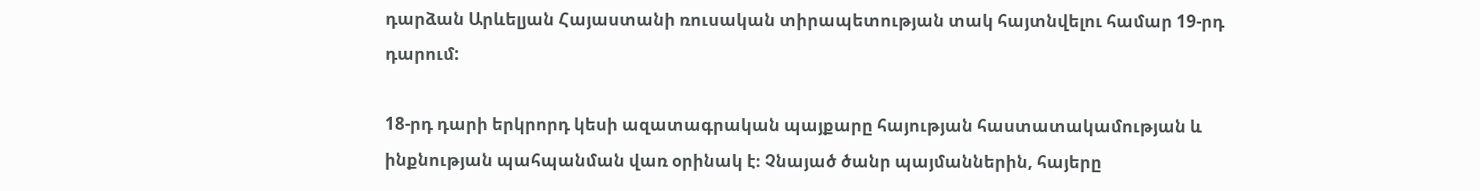դարձան Արևելյան Հայաստանի ռուսական տիրապետության տակ հայտնվելու համար 19-րդ դարում:

18-րդ դարի երկրորդ կեսի ազատագրական պայքարը հայության հաստատակամության և ինքնության պահպանման վառ օրինակ է։ Չնայած ծանր պայմաններին, հայերը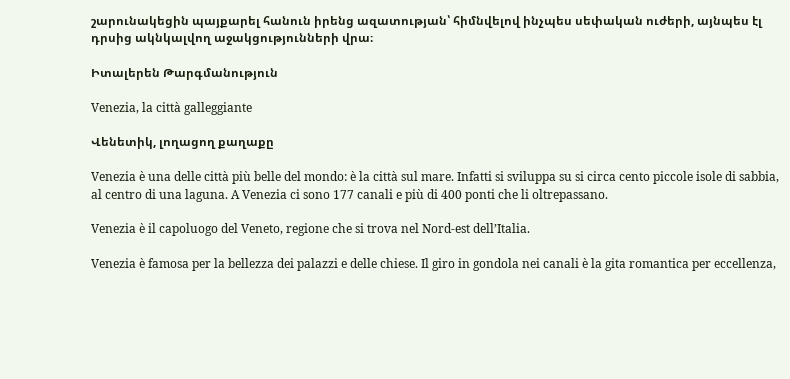շարունակեցին պայքարել հանուն իրենց ազատության՝ հիմնվելով ինչպես սեփական ուժերի, այնպես էլ դրսից ակնկալվող աջակցությունների վրա։

Իտալերեն Թարգմանություն

Venezia, la città galleggiante

Վենետիկ, լողացող քաղաքը

Venezia è una delle città più belle del mondo: è la città sul mare. Infatti si sviluppa su si circa cento piccole isole di sabbia, al centro di una laguna. A Venezia ci sono 177 canali e più di 400 ponti che li oltrepassano.

Venezia è il capoluogo del Veneto, regione che si trova nel Nord-est dell’Italia.

Venezia è famosa per la bellezza dei palazzi e delle chiese. Il giro in gondola nei canali è la gita romantica per eccellenza,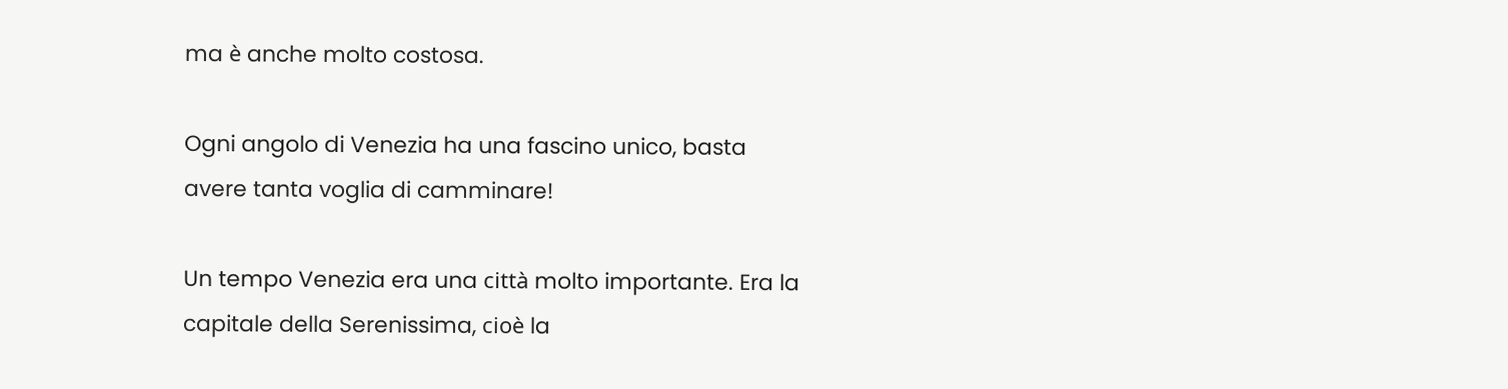ma è anche molto costosa.

Ogni angolo di Venezia ha una fascino unico, basta avere tanta voglia di camminare!

Un tempo Venezia era una città molto importante. Era la capitale della Serenissima, cioè la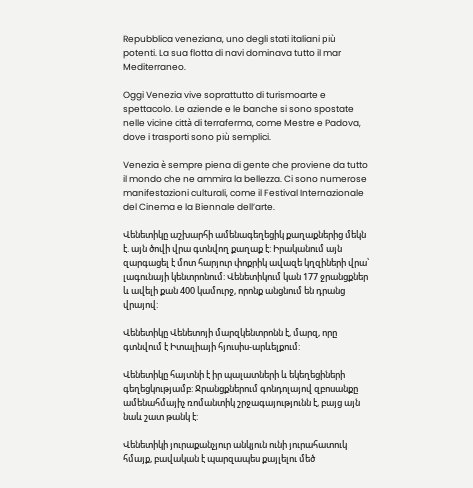Repubblica veneziana, uno degli stati italiani più potenti. La sua flotta di navi dominava tutto il mar Mediterraneo.

Oggi Venezia vive soprattutto di turismoarte e spettacolo. Le aziende e le banche si sono spostate nelle vicine città di terraferma, come Mestre e Padova, dove i trasporti sono più semplici.

Venezia è sempre piena di gente che proviene da tutto il mondo che ne ammira la bellezza. Ci sono numerose manifestazioni culturali, come il Festival Internazionale del Cinema e la Biennale dell’arte.

Վենետիկը աշխարհի ամենագեղեցիկ քաղաքներից մեկն է. այն ծովի վրա գտնվող քաղաք է: Իրականում այն զարգացել է մոտ հարյուր փոքրիկ ավազե կղզիների վրա՝ լագունայի կենտրոնում: Վենետիկում կան 177 ջրանցքներ և ավելի քան 400 կամուրջ, որոնք անցնում են դրանց վրայով:

Վենետիկը Վենետոյի մարզկենտրոնն է, մարզ, որը գտնվում է Իտալիայի հյուսիս-արևելքում:

Վենետիկը հայտնի է իր պալատների և եկեղեցիների գեղեցկությամբ: Ջրանցքներում գոնդոլայով զբոսանքը ամենահմայիչ ռոմանտիկ շրջագայությունն է, բայց այն նաև շատ թանկ է:

Վենետիկի յուրաքանչյուր անկյուն ունի յուրահատուկ հմայք, բավական է պարզապես քայլելու մեծ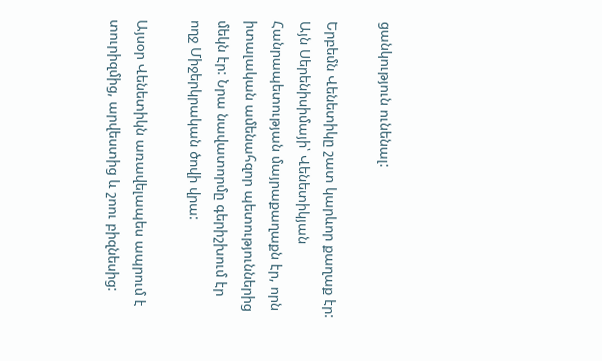ցանկություն ունենալ:

Երբեմն Վենետիկը շատ կարևոր քաղաք էր: Այն Սերենիսիմայի՝ Վենետիկյան Հանրապետության մայրաքաղաքն էր, որն իտալական ամենահզոր պետություններից մեկն էր: Նրա նավատորմը գերիշխում էր ողջ Միջերկրական ծովի վրա:

Այսօր Վենետիկն առավելապես ապրում է տուրիզմից, արվեստից և շոու բիզնեսից: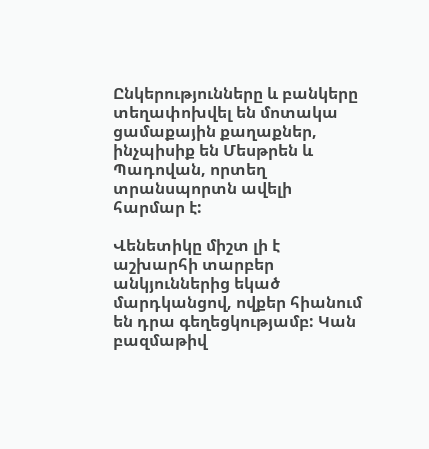Ընկերությունները և բանկերը տեղափոխվել են մոտակա ցամաքային քաղաքներ, ինչպիսիք են Մեսթրեն և Պադովան, որտեղ տրանսպորտն ավելի հարմար է:

Վենետիկը միշտ լի է աշխարհի տարբեր անկյուններից եկած մարդկանցով, ովքեր հիանում են դրա գեղեցկությամբ: Կան բազմաթիվ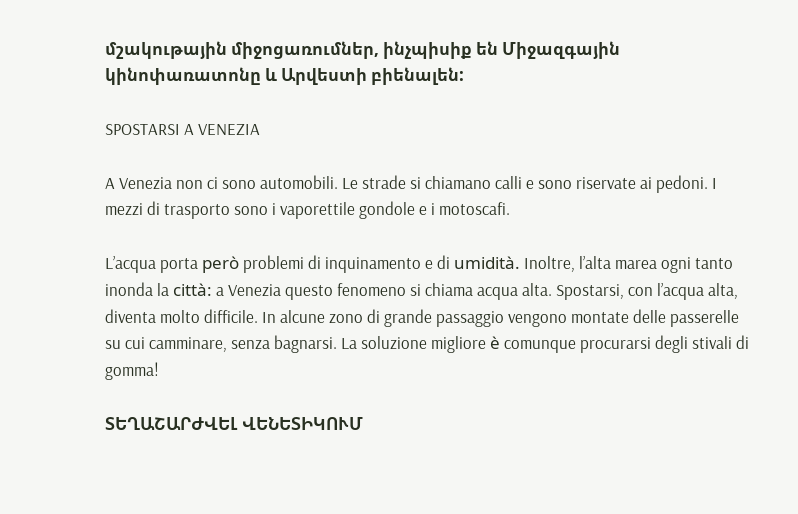մշակութային միջոցառումներ, ինչպիսիք են Միջազգային կինոփառատոնը և Արվեստի բիենալեն:

SPOSTARSI A VENEZIA

A Venezia non ci sono automobili. Le strade si chiamano calli e sono riservate ai pedoni. I mezzi di trasporto sono i vaporettile gondole e i motoscafi.

L’acqua porta però problemi di inquinamento e di umidità. Inoltre, l’alta marea ogni tanto inonda la città: a Venezia questo fenomeno si chiama acqua alta. Spostarsi, con l’acqua alta, diventa molto difficile. In alcune zono di grande passaggio vengono montate delle passerelle su cui camminare, senza bagnarsi. La soluzione migliore è comunque procurarsi degli stivali di gomma!

ՏԵՂԱՇԱՐԺՎԵԼ ՎԵՆԵՏԻԿՈՒՄ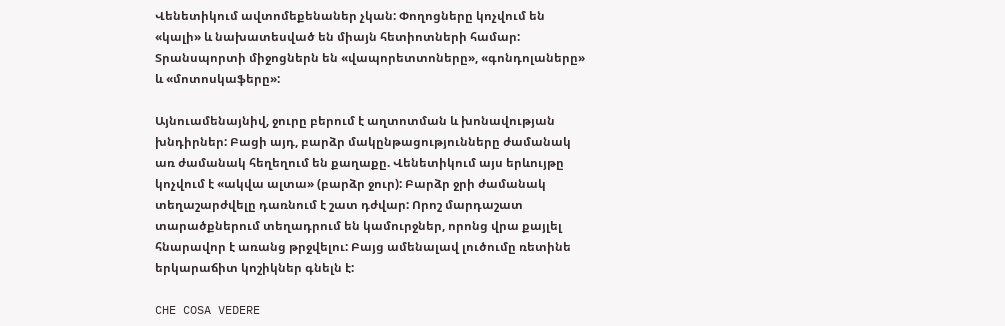Վենետիկում ավտոմեքենաներ չկան: Փողոցները կոչվում են «կալի» և նախատեսված են միայն հետիոտների համար: Տրանսպորտի միջոցներն են «վապորետտոները», «գոնդոլաները» և «մոտոսկաֆերը»:

Այնուամենայնիվ, ջուրը բերում է աղտոտման և խոնավության խնդիրներ: Բացի այդ, բարձր մակընթացությունները ժամանակ առ ժամանակ հեղեղում են քաղաքը. Վենետիկում այս երևույթը կոչվում է «ակվա ալտա» (բարձր ջուր): Բարձր ջրի ժամանակ տեղաշարժվելը դառնում է շատ դժվար: Որոշ մարդաշատ տարածքներում տեղադրում են կամուրջներ, որոնց վրա քայլել հնարավոր է առանց թրջվելու: Բայց ամենալավ լուծումը ռետինե երկարաճիտ կոշիկներ գնելն է:

CHE COSA VEDERE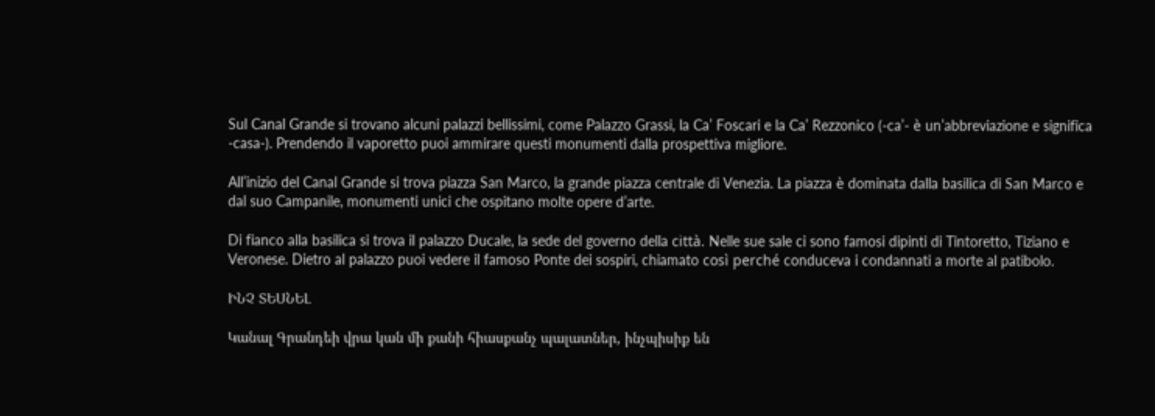Sul Canal Grande si trovano alcuni palazzi bellissimi, come Palazzo Grassi, la Ca’ Foscari e la Ca’ Rezzonico (-ca’- è un’abbreviazione e significa -casa-). Prendendo il vaporetto puoi ammirare questi monumenti dalla prospettiva migliore.

All’inizio del Canal Grande si trova piazza San Marco, la grande piazza centrale di Venezia. La piazza è dominata dalla basilica di San Marco e dal suo Campanile, monumenti unici che ospitano molte opere d’arte.

Di fianco alla basilica si trova il palazzo Ducale, la sede del governo della città. Nelle sue sale ci sono famosi dipinti di Tintoretto, Tiziano e Veronese. Dietro al palazzo puoi vedere il famoso Ponte dei sospiri, chiamato così perché conduceva i condannati a morte al patibolo.

ԻՆՉ ՏԵՍՆԵԼ

Կանալ Գրանդեի վրա կան մի քանի հիասքանչ պալատներ, ինչպիսիք են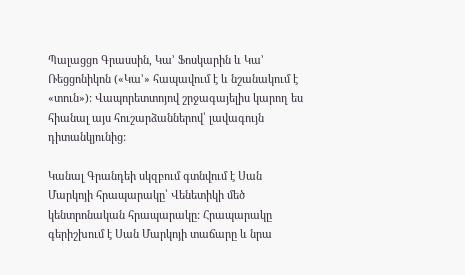Պալացցո Գրասսին, Կա’ Ֆոսկարին և Կա’ Ռեցցոնիկոն («Կա’» հապավում է և նշանակում է «տուն»): Վապորետտոյով շրջագայելիս կարող ես հիանալ այս հուշարձաններով՝ լավագույն դիտանկյունից:

Կանալ Գրանդեի սկզբում գտնվում է Սան Մարկոյի հրապարակը՝ Վենետիկի մեծ կենտրոնական հրապարակը: Հրապարակը գերիշխում է Սան Մարկոյի տաճարը և նրա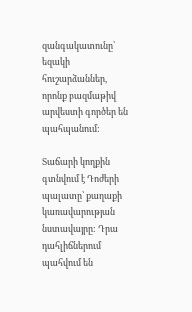զանգակատունը՝ եզակի հուշարձաններ, որոնք բազմաթիվ արվեստի գործեր են պահպանում:

Տաճարի կողքին գտնվում է Դոժերի պալատը՝ քաղաքի կառավարության նստավայրը: Դրա դահլիճներում պահվում են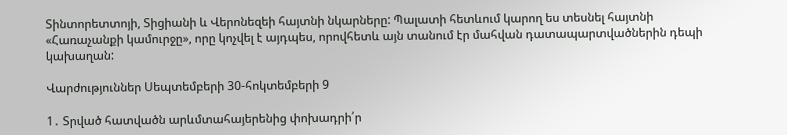Տինտորետտոյի, Տիցիանի և Վերոնեզեի հայտնի նկարները: Պալատի հետևում կարող ես տեսնել հայտնի «Հառաչանքի կամուրջը», որը կոչվել է այդպես, որովհետև այն տանում էր մահվան դատապարտվածներին դեպի կախաղան:

Վարժություններ Սեպտեմբերի 30-հոկտեմբերի 9

1․ Տրված հատվածն արևմտահայերենից փոխադրի՛ր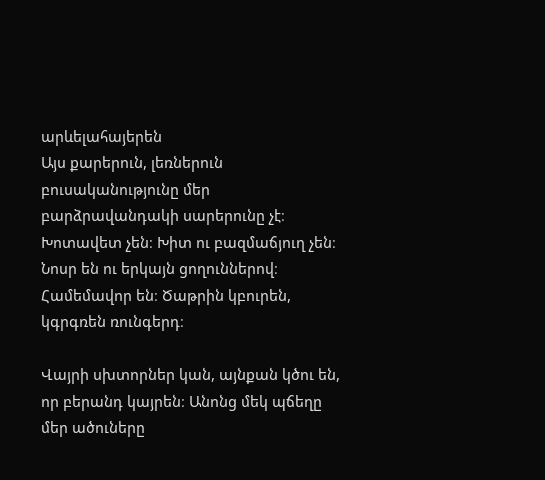արևելահայերեն
Այս քարերուն, լեռներուն բուսականությունը մեր բարձրավանդակի սարերունը չէ։ Խոտավետ չեն։ Խիտ ու բազմաճյուղ չեն։ Նոսր են ու երկայն ցողուններով։ Համեմավոր են։ Ծաթրին կբուրեն, կգրգռեն ռունգերդ։

Վայրի սխտորներ կան, այնքան կծու են, որ բերանդ կայրեն։ Անոնց մեկ պճեղը մեր ածուները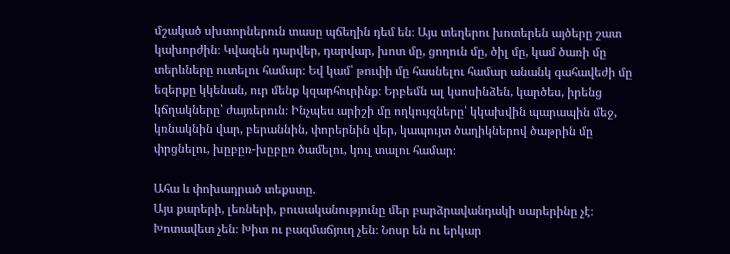մշակած սխտորներուն տասը պճեղին դեմ են։ Այս տեղերու խոտերեն այծերը շատ կախորժին։ Կվազեն դարվեր, դարվար, խոտ մը, ցողուն մը, ծիլ մը, կամ ծառի մը տերևները ուտելու համար։ Եվ կամ՝ թուփի մը հասնելու համար անանկ գահավեժի մը եզերքը կկենան, ուր մենք կզարհուրինք։ Երբեմն ալ կսոսինձեն, կարծես, իրենց կճղակները՝ ժայռերուն։ Ինչպես արիշի մը ողկույզները՝ կկախվին պարապին մեջ, կռնակնին վար, բերաննին, փորերնին վեր, կապույտ ծաղիկներով ծաթրին մը փրցնելու, խըբըռ-խըբըռ ծամելու, կուլ տալու համար։

Ահա և փոխադրած տեքստը.
Այս քարերի, լեռների, բուսականությունը մեր բարձրավանդակի սարերինը չէ։ Խոտավետ չեն։ Խիտ ու բազմաճյուղ չեն։ Նոսր են ու երկար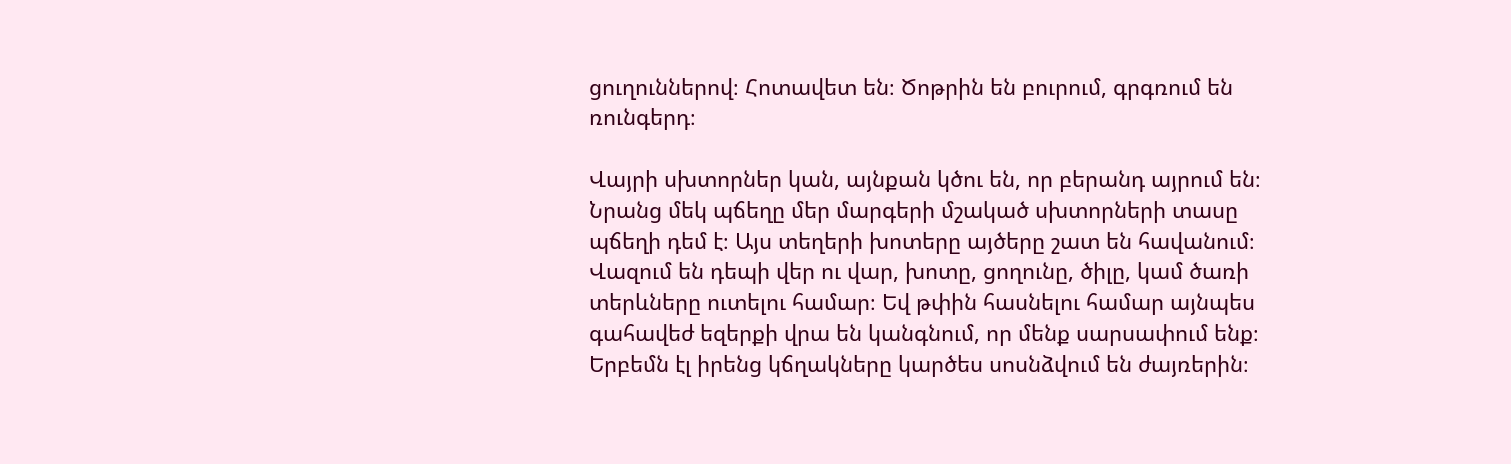ցուղուններով։ Հոտավետ են։ Ծոթրին են բուրում, գրգռում են ռունգերդ։

Վայրի սխտորներ կան, այնքան կծու են, որ բերանդ այրում են։ Նրանց մեկ պճեղը մեր մարգերի մշակած սխտորների տասը պճեղի դեմ է։ Այս տեղերի խոտերը այծերը շատ են հավանում։ Վազում են դեպի վեր ու վար, խոտը, ցողունը, ծիլը, կամ ծառի տերևները ուտելու համար։ Եվ թփին հասնելու համար այնպես գահավեժ եզերքի վրա են կանգնում, որ մենք սարսափում ենք։ Երբեմն էլ իրենց կճղակները կարծես սոսնձվում են ժայռերին։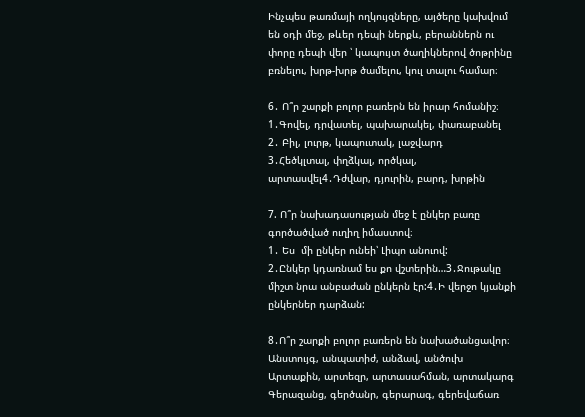Ինչպես թառմայի ողկույզները, այծերը կախվում են օդի մեջ, թևեր դեպի ներքև, բերաններն ու փորը դեպի վեր ՝ կապույտ ծաղիկներով ծոթրինը բռնելու, խրթ-խրթ ծամելու, կուլ տալու համար։

6․ Ո՞ր շարքի բոլոր բառերն են իրար հոմանիշ։
1․Գովել, դրվատել, պախարակել, փառաբանել
2․ Բիլ, լուրթ, կապուտակ, լաջվարդ
3․Հեծկլտալ, փղձկալ, ործկալ, արտասվել4․Դժվար, դյուրին, բարդ, խրթին

7. Ո՞ր նախադասության մեջ է ընկեր բառը գործածված ուղիղ իմաստով։
1․ Ես  մի ընկեր ունեի՝ Լիպո անուով:
2․Ընկեր կդառնամ ես քո վշտերին…3․Ջութակը միշտ նրա անբաժան ընկերն էր:4․Ի վերջո կյանքի ընկերներ դարձան:

8․Ո՞ր շարքի բոլոր բառերն են նախածանցավոր։
Անստույգ, անպատիժ, անձավ, անծուխ
Արտաքին, արտեզր, արտասահման, արտակարգ
Գերազանց, գերծանր, գերարագ, գերեվաճառ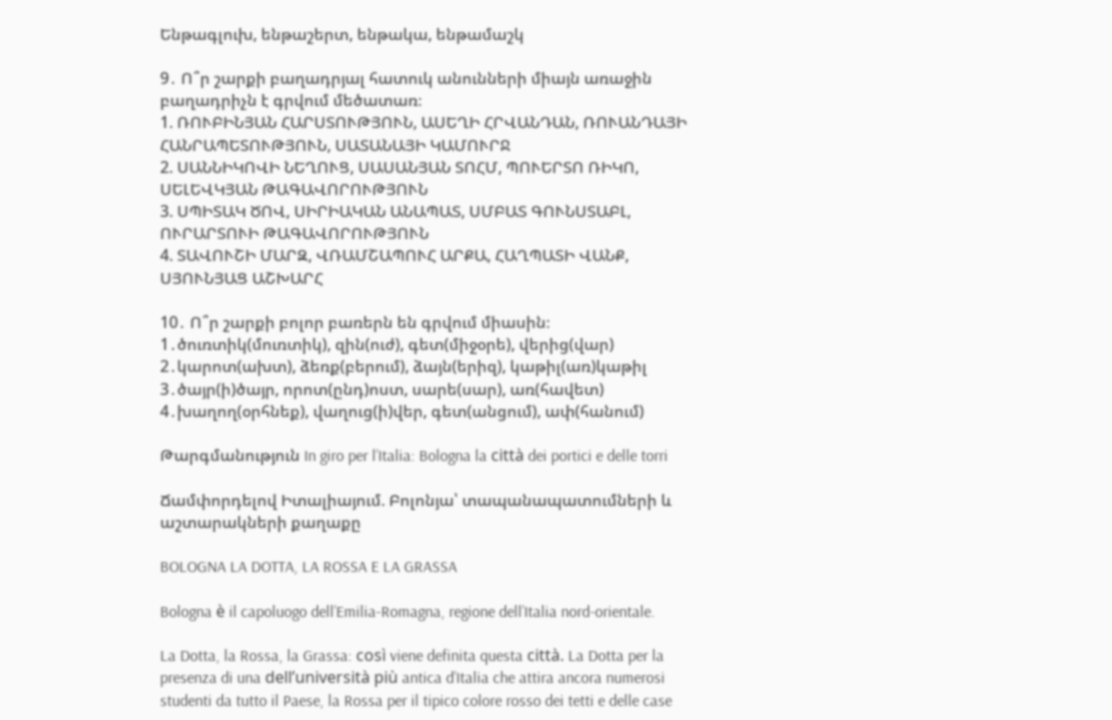Ենթագլուխ, ենթաշերտ, ենթակա, ենթամաշկ

9․ Ո՞ր շարքի բաղադրյալ հատուկ անունների միայն առաջին բաղադրիչն է գրվում մեծատառ։
1. ՌՈՒԲԻՆՅԱՆ ՀԱՐՍՏՈՒԹՅՈՒՆ, ԱՍԵՂԻ ՀՐՎԱՆԴԱՆ, ՌՈՒԱՆԴԱՅԻ ՀԱՆՐԱՊԵՏՈՒԹՅՈՒՆ, ՍԱՏԱՆԱՅԻ ԿԱՄՈՒՐՋ
2. ՍԱՆՆԻԿՈՎԻ ՆԵՂՈՒՑ, ՍԱՍԱՆՅԱՆ ՏՈՀՄ, ՊՈՒԵՐՏՈ ՌԻԿՈ, ՍԵԼԵՎԿՅԱՆ ԹԱԳԱՎՈՐՈՒԹՅՈՒՆ
3. ՍՊԻՏԱԿ ԾՈՎ, ՍԻՐԻԱԿԱՆ ԱՆԱՊԱՏ, ՍՄԲԱՏ ԳՈՒՆՍՏԱԲԼ, ՈՒՐԱՐՏՈՒԻ ԹԱԳԱՎՈՐՈՒԹՅՈՒՆ
4. ՏԱՎՈՒՇԻ ՄԱՐԶ, ՎՌԱՄՇԱՊՈՒՀ ԱՐՔԱ, ՀԱՂՊԱՏԻ ՎԱՆՔ, ՍՅՈՒՆՅԱՑ ԱՇԽԱՐՀ

10․ Ո՞ր շարքի բոլոր բառերն են գրվում միասին։
1․ծուռտիկ(մուռտիկ), զին(ուժ), գետ(միջօրե), վերից(վար)
2․կարոտ(ախտ), ձեռք(բերում), ձայն(երիզ), կաթիլ(առ)կաթիլ
3․ծայր(ի)ծայր, որոտ(ընդ)ոստ, սարե(սար), առ(հավետ)
4․խաղող(օրհնեք), վաղուց(ի)վեր, գետ(անցում), ափ(հանում)

Թարգմանություն In giro per l’Italia: Bologna la città dei portici e delle torri

Ճամփորդելով Իտալիայում. Բոլոնյա՝ տապանապատումների և աշտարակների քաղաքը

BOLOGNA LA DOTTA, LA ROSSA E LA GRASSA

Bologna è il capoluogo dell’Emilia-Romagna, regione dell’Italia nord-orientale.

La Dotta, la Rossa, la Grassa: così viene definita questa città. La Dotta per la presenza di una dell’università più antica d’Italia che attira ancora numerosi studenti da tutto il Paese, la Rossa per il tipico colore rosso dei tetti e delle case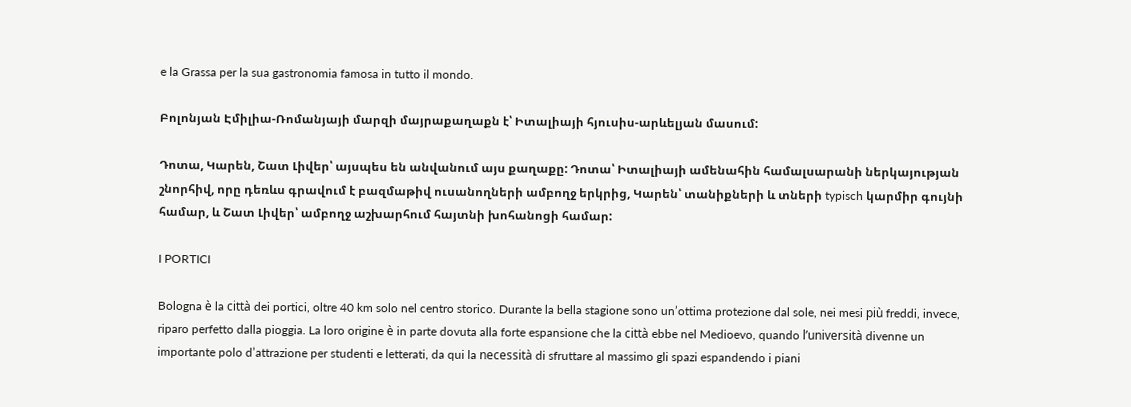e la Grassa per la sua gastronomia famosa in tutto il mondo.

Բոլոնյան Էմիլիա-Ռոմանյայի մարզի մայրաքաղաքն է՝ Իտալիայի հյուսիս-արևելյան մասում:

Դոտա, Կարեն, Շատ Լիվեր՝ այսպես են անվանում այս քաղաքը: Դոտա՝ Իտալիայի ամենահին համալսարանի ներկայության շնորհիվ, որը դեռևս գրավում է բազմաթիվ ուսանողների ամբողջ երկրից, Կարեն՝ տանիքների և տների typisch կարմիր գույնի համար, և Շատ Լիվեր՝ ամբողջ աշխարհում հայտնի խոհանոցի համար:

I PORTICI

Bologna è la città dei portici, oltre 40 km solo nel centro storico. Durante la bella stagione sono un’ottima protezione dal sole, nei mesi più freddi, invece, riparo perfetto dalla pioggia. La loro origine è in parte dovuta alla forte espansione che la città ebbe nel Medioevo, quando l’università divenne un importante polo d’attrazione per studenti e letterati, da qui la necessità di sfruttare al massimo gli spazi espandendo i piani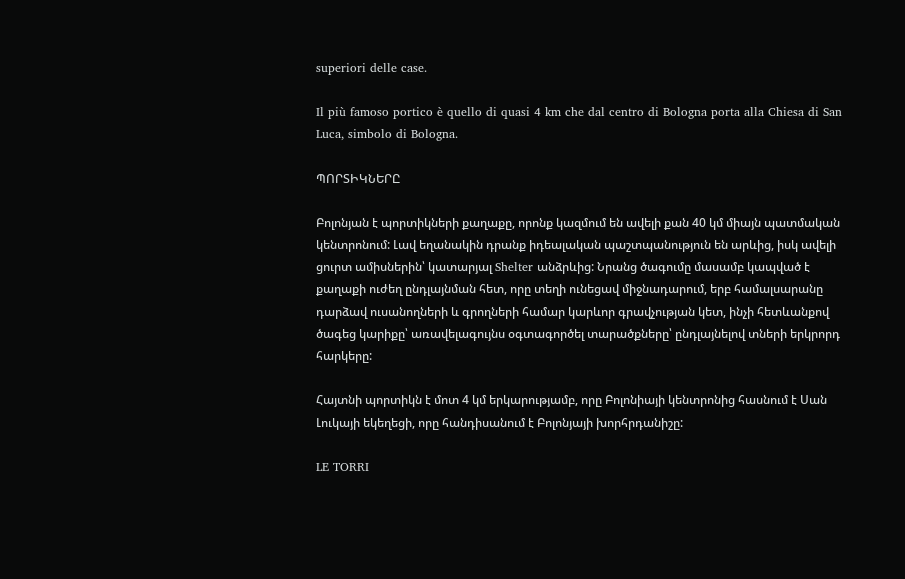superiori delle case.

Il più famoso portico è quello di quasi 4 km che dal centro di Bologna porta alla Chiesa di San Luca, simbolo di Bologna.

ՊՈՐՏԻԿՆԵՐԸ

Բոլոնյան է պորտիկների քաղաքը, որոնք կազմում են ավելի քան 40 կմ միայն պատմական կենտրոնում: Լավ եղանակին դրանք իդեալական պաշտպանություն են արևից, իսկ ավելի ցուրտ ամիսներին՝ կատարյալ Shelter անձրևից: Նրանց ծագումը մասամբ կապված է քաղաքի ուժեղ ընդլայնման հետ, որը տեղի ունեցավ միջնադարում, երբ համալսարանը դարձավ ուսանողների և գրողների համար կարևոր գրավչության կետ, ինչի հետևանքով ծագեց կարիքը՝ առավելագույնս օգտագործել տարածքները՝ ընդլայնելով տների երկրորդ հարկերը:

Հայտնի պորտիկն է մոտ 4 կմ երկարությամբ, որը Բոլոնիայի կենտրոնից հասնում է Սան Լուկայի եկեղեցի, որը հանդիսանում է Բոլոնյայի խորհրդանիշը:

LE TORRI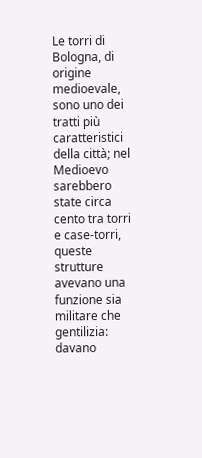Le torri di Bologna, di origine medioevale, sono uno dei tratti più caratteristici della città; nel Medioevo sarebbero state circa cento tra torri e case-torri, queste strutture avevano una funzione sia militare che gentilizia: davano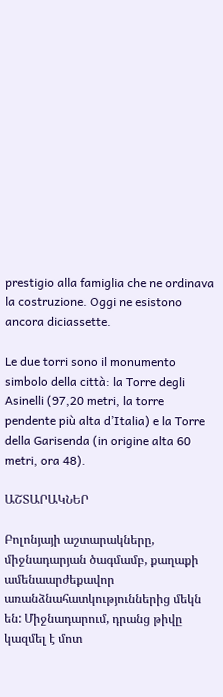prestigio alla famiglia che ne ordinava la costruzione. Oggi ne esistono ancora diciassette.

Le due torri sono il monumento simbolo della città: la Torre degli Asinelli (97,20 metri, la torre pendente più alta d’Italia) e la Torre della Garisenda (in origine alta 60 metri, ora 48).

ԱՇՏԱՐԱԿՆԵՐ

Բոլոնյայի աշտարակները, միջնադարյան ծագմամբ, քաղաքի ամենաարժեքավոր առանձնահատկություններից մեկն են: Միջնադարում, դրանց թիվը կազմել է մոտ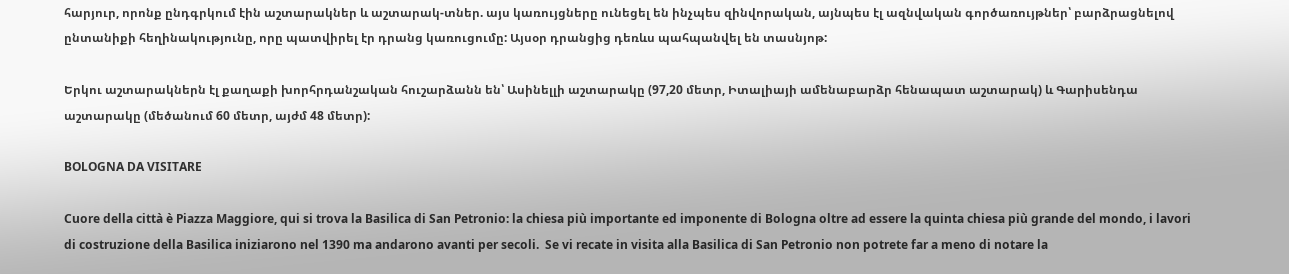հարյուր, որոնք ընդգրկում էին աշտարակներ և աշտարակ-տներ. այս կառույցները ունեցել են ինչպես զինվորական, այնպես էլ ազնվական գործառույթներ՝ բարձրացնելով ընտանիքի հեղինակությունը, որը պատվիրել էր դրանց կառուցումը: Այսօր դրանցից դեռևս պահպանվել են տասնյոթ:

Երկու աշտարակներն էլ քաղաքի խորհրդանշական հուշարձանն են՝ Ասինելլի աշտարակը (97,20 մետր, Իտալիայի ամենաբարձր հենապատ աշտարակ) և Գարիսենդա աշտարակը (մեծանում 60 մետր, այժմ 48 մետր):

BOLOGNA DA VISITARE

Cuore della città è Piazza Maggiore, qui si trova la Basilica di San Petronio: la chiesa più importante ed imponente di Bologna oltre ad essere la quinta chiesa più grande del mondo, i lavori di costruzione della Basilica iniziarono nel 1390 ma andarono avanti per secoli.  Se vi recate in visita alla Basilica di San Petronio non potrete far a meno di notare la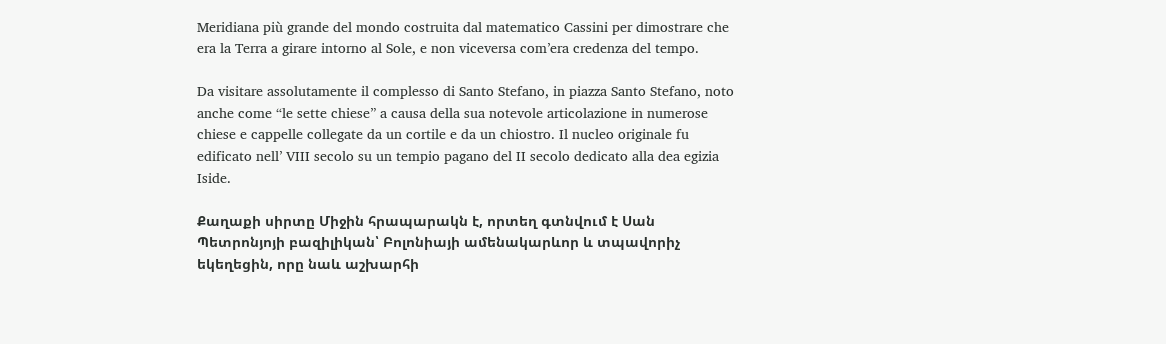Meridiana più grande del mondo costruita dal matematico Cassini per dimostrare che era la Terra a girare intorno al Sole, e non viceversa com’era credenza del tempo.

Da visitare assolutamente il complesso di Santo Stefano, in piazza Santo Stefano, noto anche come “le sette chiese” a causa della sua notevole articolazione in numerose chiese e cappelle collegate da un cortile e da un chiostro. Il nucleo originale fu edificato nell’ VIII secolo su un tempio pagano del II secolo dedicato alla dea egizia Iside.

Քաղաքի սիրտը Միջին հրապարակն է, որտեղ գտնվում է Սան Պետրոնյոյի բազիլիկան՝ Բոլոնիայի ամենակարևոր և տպավորիչ եկեղեցին, որը նաև աշխարհի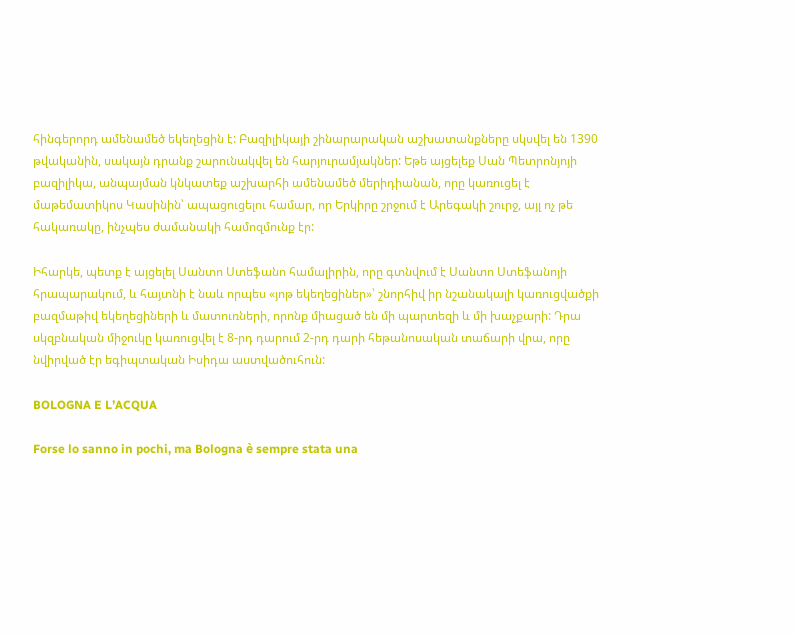հինգերորդ ամենամեծ եկեղեցին է: Բազիլիկայի շինարարական աշխատանքները սկսվել են 1390 թվականին, սակայն դրանք շարունակվել են հարյուրամյակներ: Եթե այցելեք Սան Պետրոնյոյի բազիլիկա, անպայման կնկատեք աշխարհի ամենամեծ մերիդիանան, որը կառուցել է մաթեմատիկոս Կասինին՝ ապացուցելու համար, որ Երկիրը շրջում է Արեգակի շուրջ, այլ ոչ թե հակառակը, ինչպես ժամանակի համոզմունք էր:

Իհարկե, պետք է այցելել Սանտո Ստեֆանո համալիրին, որը գտնվում է Սանտո Ստեֆանոյի հրապարակում, և հայտնի է նաև որպես «յոթ եկեղեցիներ»՝ շնորհիվ իր նշանակալի կառուցվածքի բազմաթիվ եկեղեցիների և մատուռների, որոնք միացած են մի պարտեզի և մի խաչքարի: Դրա սկզբնական միջուկը կառուցվել է 8-րդ դարում 2-րդ դարի հեթանոսական տաճարի վրա, որը նվիրված էր եգիպտական Իսիդա աստվածուհուն:

BOLOGNA E L’ACQUA

Forse lo sanno in pochi, ma Bologna è sempre stata una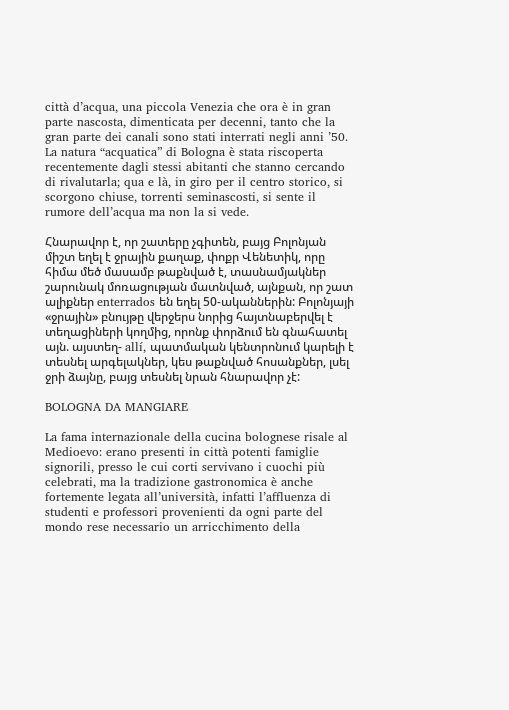città d’acqua, una piccola Venezia che ora è in gran parte nascosta, dimenticata per decenni, tanto che la gran parte dei canali sono stati interrati negli anni ’50. La natura “acquatica” di Bologna è stata riscoperta recentemente dagli stessi abitanti che stanno cercando di rivalutarla; qua e là, in giro per il centro storico, si scorgono chiuse, torrenti seminascosti, si sente il rumore dell’acqua ma non la si vede.

Հնարավոր է, որ շատերը չգիտեն, բայց Բոլոնյան միշտ եղել է ջրային քաղաք, փոքր Վենետիկ, որը հիմա մեծ մասամբ թաքնված է, տասնամյակներ շարունակ մոռացության մատնված, այնքան, որ շատ ալիքներ enterrados են եղել 50-ականներին: Բոլոնյայի «ջրային» բնույթը վերջերս նորից հայտնաբերվել է տեղացիների կողմից, որոնք փորձում են գնահատել այն. այստեղ- allí, պատմական կենտրոնում կարելի է տեսնել արգելակներ, կես թաքնված հոսանքներ, լսել ջրի ձայնը, բայց տեսնել նրան հնարավոր չէ:

BOLOGNA DA MANGIARE

La fama internazionale della cucina bolognese risale al Medioevo: erano presenti in città potenti famiglie signorili, presso le cui corti servivano i cuochi più celebrati, ma la tradizione gastronomica è anche fortemente legata all’università, infatti l’affluenza di studenti e professori provenienti da ogni parte del mondo rese necessario un arricchimento della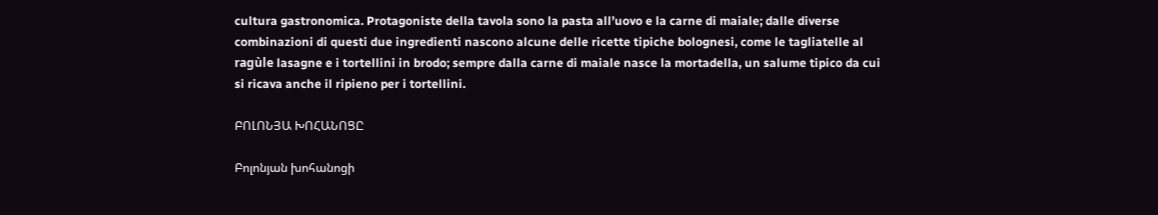cultura gastronomica. Protagoniste della tavola sono la pasta all’uovo e la carne di maiale; dalle diverse combinazioni di questi due ingredienti nascono alcune delle ricette tipiche bolognesi, come le tagliatelle al ragùle lasagne e i tortellini in brodo; sempre dalla carne di maiale nasce la mortadella, un salume tipico da cui si ricava anche il ripieno per i tortellini.

ԲՈԼՈՆՅԱ ԽՈՀԱՆՈՑԸ

Բոլոնյան խոհանոցի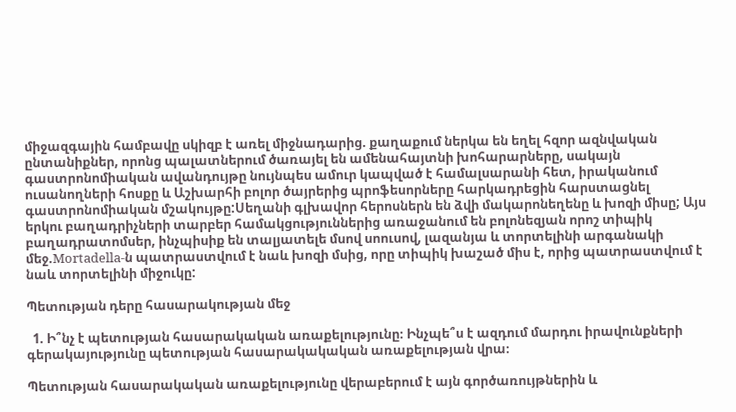միջազգային համբավը սկիզբ է առել միջնադարից. քաղաքում ներկա են եղել հզոր ազնվական ընտանիքներ, որոնց պալատներում ծառայել են ամենահայտնի խոհարարները, սակայն գաստրոնոմիական ավանդույթը նույնպես ամուր կապված է համալսարանի հետ, իրականում ուսանողների հոսքը և Աշխարհի բոլոր ծայրերից պրոֆեսորները հարկադրեցին հարստացնել գաստրոնոմիական մշակույթը:Սեղանի գլխավոր հերոսներն են ձվի մակարոնեղենը և խոզի միսը; Այս երկու բաղադրիչների տարբեր համակցություններից առաջանում են բոլոնեզյան որոշ տիպիկ բաղադրատոմսեր, ինչպիսիք են տալյատելե մսով սոուսով, լազանյա և տորտելինի արգանակի մեջ.Mortadella-ն պատրաստվում է նաև խոզի մսից, որը տիպիկ խաշած միս է, որից պատրաստվում է նաև տորտելինի միջուկը:

Պետության դերը հասարակության մեջ

  1. Ի՞նչ է պետության հասարակական առաքելությունը։ Ինչպե՞ս է ազդում մարդու իրավունքների գերակայությունը պետության հասարակակական առաքելության վրա։

Պետության հասարակական առաքելությունը վերաբերում է այն գործառույթներին և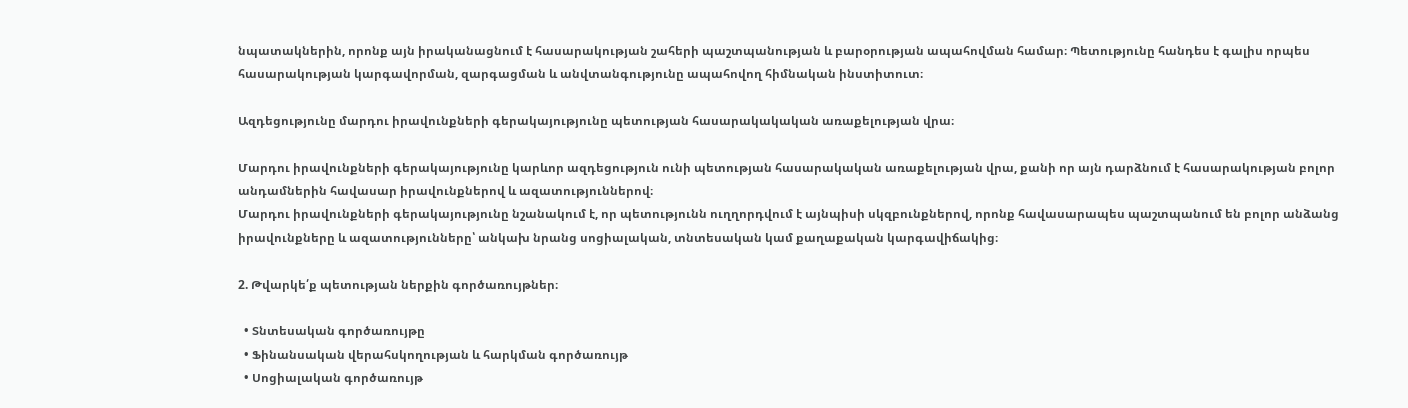նպատակներին, որոնք այն իրականացնում է հասարակության շահերի պաշտպանության և բարօրության ապահովման համար։ Պետությունը հանդես է գալիս որպես հասարակության կարգավորման, զարգացման և անվտանգությունը ապահովող հիմնական ինստիտուտ։

Ազդեցությունը մարդու իրավունքների գերակայությունը պետության հասարակակական առաքելության վրա։

Մարդու իրավունքների գերակայությունը կարևոր ազդեցություն ունի պետության հասարակական առաքելության վրա, քանի որ այն դարձնում է հասարակության բոլոր անդամներին հավասար իրավունքներով և ազատություններով։
Մարդու իրավունքների գերակայությունը նշանակում է, որ պետությունն ուղղորդվում է այնպիսի սկզբունքներով, որոնք հավասարապես պաշտպանում են բոլոր անձանց իրավունքները և ազատությունները՝ անկախ նրանց սոցիալական, տնտեսական կամ քաղաքական կարգավիճակից։

2. Թվարկե՛ք պետության ներքին գործառույթներ։

  • Տնտեսական գործառույթը
  • Ֆինանսական վերահսկողության և հարկման գործառույթ
  • Սոցիալական գործառույթ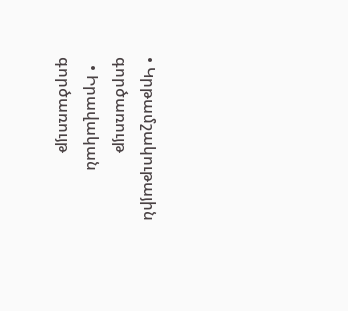• Կրթամշակութային գործառույթ
  • Իրավական գործառույթ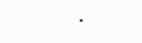•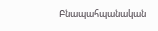Բնապահպանական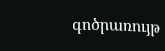գոծրառույթ